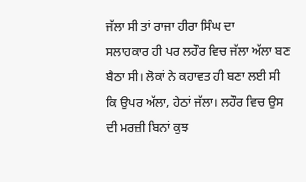ਜੱਲਾ ਸੀ ਤਾਂ ਰਾਜਾ ਹੀਰਾ ਸਿੰਘ ਦਾ
ਸਲਾਹਕਾਰ ਹੀ ਪਰ ਲਹੌਰ ਵਿਚ ਜੱਲਾ ਅੱਲਾ ਬਣ ਬੈਠਾ ਸੀ। ਲੋਕਾਂ ਨੇ ਕਹਾਵਤ ਹੀ ਬਣਾ ਲਈ ਸੀ
ਕਿ ਉਪਰ ਅੱਲਾ, ਹੇਠਾਂ ਜੱਲਾ। ਲਹੌਰ ਵਿਚ ਉਸ ਦੀ ਮਰਜ਼ੀ ਬਿਨਾਂ ਕੁਝ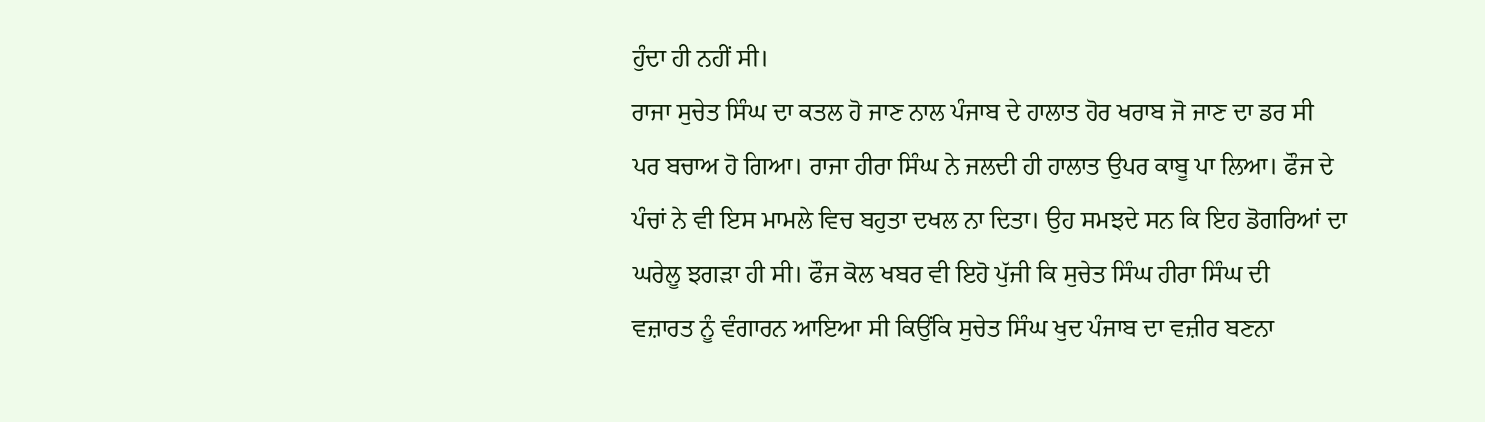ਹੁੰਦਾ ਹੀ ਨਹੀਂ ਸੀ।
ਰਾਜਾ ਸੁਚੇਤ ਸਿੰਘ ਦਾ ਕਤਲ ਹੋ ਜਾਣ ਨਾਲ ਪੰਜਾਬ ਦੇ ਹਾਲਾਤ ਹੋਰ ਖਰਾਬ ਜੋ ਜਾਣ ਦਾ ਡਰ ਸੀ
ਪਰ ਬਚਾਅ ਹੋ ਗਿਆ। ਰਾਜਾ ਹੀਰਾ ਸਿੰਘ ਨੇ ਜਲਦੀ ਹੀ ਹਾਲਾਤ ਉਪਰ ਕਾਬੂ ਪਾ ਲਿਆ। ਫੌਜ ਦੇ
ਪੰਚਾਂ ਨੇ ਵੀ ਇਸ ਮਾਮਲੇ ਵਿਚ ਬਹੁਤਾ ਦਖਲ ਨਾ ਦਿਤਾ। ਉਹ ਸਮਝਦੇ ਸਨ ਕਿ ਇਹ ਡੋਗਰਿਆਂ ਦਾ
ਘਰੇਲੂ ਝਗੜਾ ਹੀ ਸੀ। ਫੌਜ ਕੋਲ ਖਬਰ ਵੀ ਇਹੋ ਪੁੱਜੀ ਕਿ ਸੁਚੇਤ ਸਿੰਘ ਹੀਰਾ ਸਿੰਘ ਦੀ
ਵਜ਼ਾਰਤ ਨੂੰ ਵੰਗਾਰਨ ਆਇਆ ਸੀ ਕਿਉਂਕਿ ਸੁਚੇਤ ਸਿੰਘ ਖੁਦ ਪੰਜਾਬ ਦਾ ਵਜ਼ੀਰ ਬਣਨਾ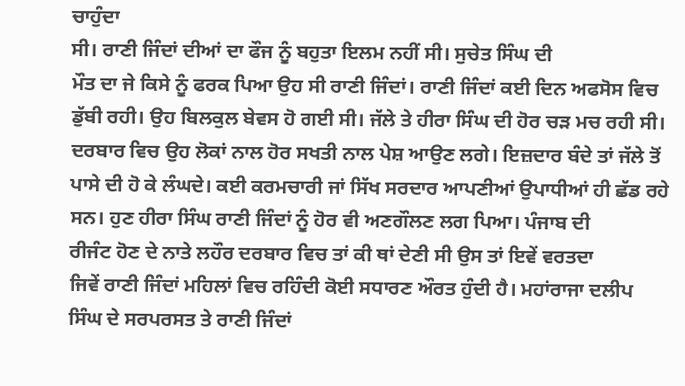ਚਾਹੁੰਦਾ
ਸੀ। ਰਾਣੀ ਜਿੰਦਾਂ ਦੀਆਂ ਦਾ ਫੌਜ ਨੂੰ ਬਹੁਤਾ ਇਲਮ ਨਹੀਂ ਸੀ। ਸੁਚੇਤ ਸਿੰਘ ਦੀ
ਮੌਤ ਦਾ ਜੇ ਕਿਸੇ ਨੂੰ ਫਰਕ ਪਿਆ ਉਹ ਸੀ ਰਾਣੀ ਜਿੰਦਾਂ। ਰਾਣੀ ਜਿੰਦਾਂ ਕਈ ਦਿਨ ਅਫਸੋਸ ਵਿਚ
ਡੁੱਬੀ ਰਹੀ। ਉਹ ਬਿਲਕੁਲ ਬੇਵਸ ਹੋ ਗਈ ਸੀ। ਜੱਲੇ ਤੇ ਹੀਰਾ ਸਿੰਘ ਦੀ ਹੋਰ ਚੜ ਮਚ ਰਹੀ ਸੀ।
ਦਰਬਾਰ ਵਿਚ ਉਹ ਲੋਕਾਂ ਨਾਲ ਹੋਰ ਸਖਤੀ ਨਾਲ ਪੇਸ਼ ਆਉਣ ਲਗੇ। ਇਜ਼ਦਾਰ ਬੰਦੇ ਤਾਂ ਜੱਲੇ ਤੋਂ
ਪਾਸੇ ਦੀ ਹੋ ਕੇ ਲੰਘਦੇ। ਕਈ ਕਰਮਚਾਰੀ ਜਾਂ ਸਿੱਖ ਸਰਦਾਰ ਆਪਣੀਆਂ ਉਪਾਧੀਆਂ ਹੀ ਛੱਡ ਰਹੇ
ਸਨ। ਹੁਣ ਹੀਰਾ ਸਿੰਘ ਰਾਣੀ ਜਿੰਦਾਂ ਨੂੰ ਹੋਰ ਵੀ ਅਣਗੌਲਣ ਲਗ ਪਿਆ। ਪੰਜਾਬ ਦੀ
ਰੀਜੰਟ ਹੋਣ ਦੇ ਨਾਤੇ ਲਹੌਰ ਦਰਬਾਰ ਵਿਚ ਤਾਂ ਕੀ ਥਾਂ ਦੇਣੀ ਸੀ ਉਸ ਤਾਂ ਇਵੇਂ ਵਰਤਦਾ
ਜਿਵੇਂ ਰਾਣੀ ਜਿੰਦਾਂ ਮਹਿਲਾਂ ਵਿਚ ਰਹਿੰਦੀ ਕੋਈ ਸਧਾਰਣ ਔਰਤ ਹੁੰਦੀ ਹੈ। ਮਹਾਂਰਾਜਾ ਦਲੀਪ
ਸਿੰਘ ਦੇ ਸਰਪਰਸਤ ਤੇ ਰਾਣੀ ਜਿੰਦਾਂ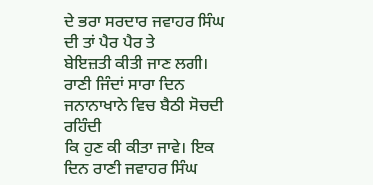ਦੇ ਭਰਾ ਸਰਦਾਰ ਜਵਾਹਰ ਸਿੰਘ ਦੀ ਤਾਂ ਪੈਰ ਪੈਰ ਤੇ
ਬੇਇਜ਼ਤੀ ਕੀਤੀ ਜਾਣ ਲਗੀ। ਰਾਣੀ ਜਿੰਦਾਂ ਸਾਰਾ ਦਿਨ ਜਨਾਨਾਖਾਨੇ ਵਿਚ ਬੈਠੀ ਸੋਚਦੀ ਰਹਿੰਦੀ
ਕਿ ਹੁਣ ਕੀ ਕੀਤਾ ਜਾਵੇ। ਇਕ ਦਿਨ ਰਾਣੀ ਜਵਾਹਰ ਸਿੰਘ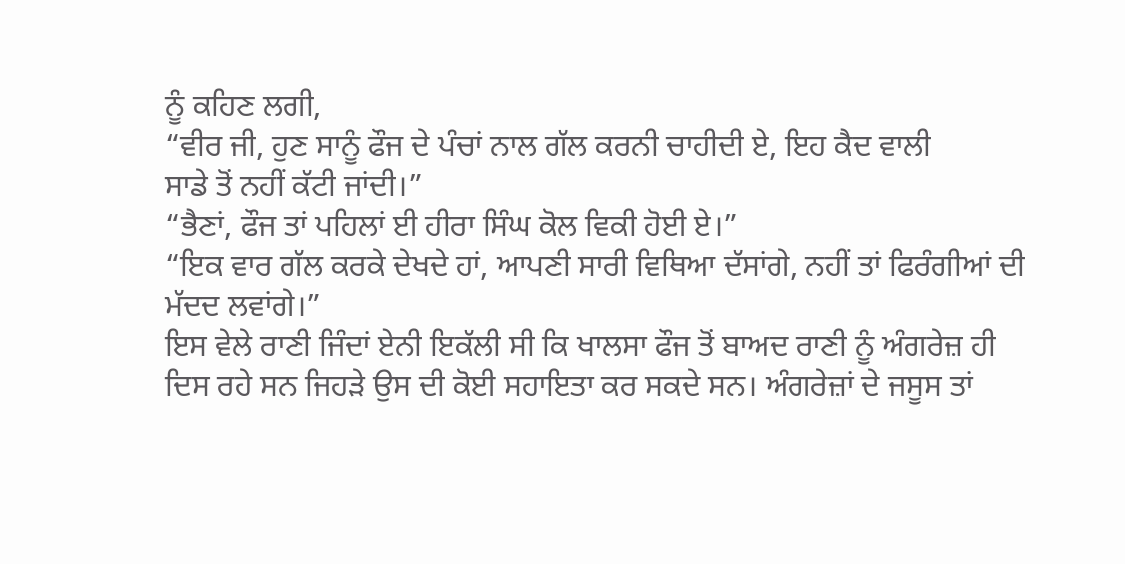ਨੂੰ ਕਹਿਣ ਲਗੀ,
“ਵੀਰ ਜੀ, ਹੁਣ ਸਾਨੂੰ ਫੌਜ ਦੇ ਪੰਚਾਂ ਨਾਲ ਗੱਲ ਕਰਨੀ ਚਾਹੀਦੀ ਏ, ਇਹ ਕੈਦ ਵਾਲੀ
ਸਾਡੇ ਤੋਂ ਨਹੀਂ ਕੱਟੀ ਜਾਂਦੀ।”
“ਭੈਣਾਂ, ਫੌਜ ਤਾਂ ਪਹਿਲਾਂ ਈ ਹੀਰਾ ਸਿੰਘ ਕੋਲ ਵਿਕੀ ਹੋਈ ਏ।”
“ਇਕ ਵਾਰ ਗੱਲ ਕਰਕੇ ਦੇਖਦੇ ਹਾਂ, ਆਪਣੀ ਸਾਰੀ ਵਿਥਿਆ ਦੱਸਾਂਗੇ, ਨਹੀਂ ਤਾਂ ਫਿਰੰਗੀਆਂ ਦੀ
ਮੱਦਦ ਲਵਾਂਗੇ।”
ਇਸ ਵੇਲੇ ਰਾਣੀ ਜਿੰਦਾਂ ਏਨੀ ਇਕੱਲੀ ਸੀ ਕਿ ਖਾਲਸਾ ਫੌਜ ਤੋਂ ਬਾਅਦ ਰਾਣੀ ਨੂੰ ਅੰਗਰੇਜ਼ ਹੀ
ਦਿਸ ਰਹੇ ਸਨ ਜਿਹੜੇ ਉਸ ਦੀ ਕੋਈ ਸਹਾਇਤਾ ਕਰ ਸਕਦੇ ਸਨ। ਅੰਗਰੇਜ਼ਾਂ ਦੇ ਜਸੂਸ ਤਾਂ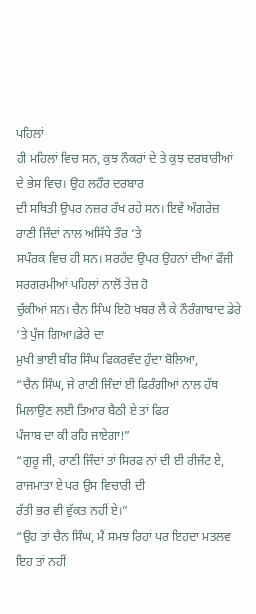ਪਹਿਲਾਂ
ਹੀ ਮਹਿਲਾਂ ਵਿਚ ਸਨ, ਕੁਝ ਨੌਕਰਾਂ ਦੇ ਤੇ ਕੁਝ ਦਰਬਾਰੀਆਂ ਦੇ ਭੇਸ ਵਿਚ। ਉਹ ਲਹੌਰ ਦਰਬਾਰ
ਦੀ ਸਥਿਤੀ ਉਪਰ ਨਜ਼ਰ ਰੱਖ ਰਹੇ ਸਨ। ਇਵੇਂ ਅੰਗਰੇਜ਼ ਰਾਣੀ ਜਿੰਦਾਂ ਨਾਲ ਅਸਿੱਧੇ ਤੌਰ ‘ਤੇ
ਸਪੰਰਕ ਵਿਚ ਹੀ ਸਨ। ਸਰਹੱਦ ਉਪਰ ਉਹਨਾਂ ਦੀਆਂ ਫੌਜੀ ਸਰਗਰਮੀਆਂ ਪਹਿਲਾਂ ਨਾਲੋਂ ਤੇਜ਼ ਹੋ
ਚੁੱਕੀਆਂ ਸਨ। ਚੈਨ ਸਿੰਘ ਇਹੋ ਖਬਰ ਲੈ ਕੇ ਨੌਰੰਗਾਬਾਦ ਡੇਰੇ ‘ਤੇ ਪੁੱਜ ਗਿਆ।ਡੇਰੇ ਦਾ
ਮੁਖੀ ਭਾਈ ਬੀਰ ਸਿੰਘ ਫਿਕਰਵੰਦ ਹੁੰਦਾ ਬੋਲਿਆ,
“ਚੈਨ ਸਿੰਘ, ਜੇ ਰਾਣੀ ਜਿੰਦਾਂ ਈ ਫਿਰੰਗੀਆਂ ਨਾਲ ਹੱਥ ਮਿਲਾਉਣ ਲਈ ਤਿਆਰ ਬੈਠੀ ਏ ਤਾਂ ਫਿਰ
ਪੰਜਾਬ ਦਾ ਕੀ ਰਹਿ ਜਾਏਗਾ!”
“ਗੁਰੂ ਜੀ, ਰਾਣੀ ਜਿੰਦਾਂ ਤਾਂ ਸਿਰਫ ਨਾਂ ਦੀ ਈ ਰੀਜੰਟ ਏ, ਰਾਜਮਾਤਾ ਏ ਪਰ ਉਸ ਵਿਚਾਰੀ ਦੀ
ਰੱਤੀ ਭਰ ਵੀ ਵੁੱਕਤ ਨਹੀਂ ਏ।”
“ਉਹ ਤਾਂ ਚੈਨ ਸਿੰਘ, ਮੈਂ ਸਮਝ ਰਿਹਾਂ ਪਰ ਇਹਦਾ ਮਤਲਵ ਇਹ ਤਾਂ ਨਹੀਂ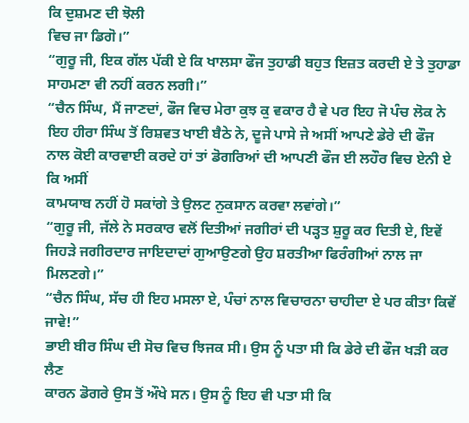ਕਿ ਦੁਸ਼ਮਣ ਦੀ ਝੋਲੀ
ਵਿਚ ਜਾ ਡਿਗੋ।”
“ਗੁਰੂ ਜੀ, ਇਕ ਗੱਲ ਪੱਕੀ ਏ ਕਿ ਖਾਲਸਾ ਫੌਜ ਤੁਹਾਡੀ ਬਹੁਤ ਇਜ਼ਤ ਕਰਦੀ ਏ ਤੇ ਤੁਹਾਡਾ
ਸਾਹਮਣਾ ਵੀ ਨਹੀਂ ਕਰਨ ਲਗੀ।”
“ਚੈਨ ਸਿੰਘ, ਮੈਂ ਜਾਣਦਾਂ, ਫੌਜ ਵਿਚ ਮੇਰਾ ਕੁਝ ਕੁ ਵਕਾਰ ਹੈ ਵੇ ਪਰ ਇਹ ਜੋ ਪੰਚ ਲੋਕ ਨੇ
ਇਹ ਹੀਰਾ ਸਿੰਘ ਤੋਂ ਰਿਸ਼ਵਤ ਖਾਈ ਬੈਠੇ ਨੇ, ਦੂਜੇ ਪਾਸੇ ਜੇ ਅਸੀਂ ਆਪਣੇ ਡੇਰੇ ਦੀ ਫੌਜ
ਨਾਲ ਕੋਈ ਕਾਰਵਾਈ ਕਰਦੇ ਹਾਂ ਤਾਂ ਡੋਗਰਿਆਂ ਦੀ ਆਪਣੀ ਫੌਜ ਈ ਲਹੌਰ ਵਿਚ ਏਨੀ ਏ ਕਿ ਅਸੀਂ
ਕਾਮਯਾਬ ਨਹੀਂ ਹੋ ਸਕਾਂਗੇ ਤੇ ਉਲਟ ਨੁਕਸਾਨ ਕਰਵਾ ਲਵਾਂਗੇ।”
“ਗੁਰੂ ਜੀ, ਜੱਲੇ ਨੇ ਸਰਕਾਰ ਵਲੋਂ ਦਿਤੀਆਂ ਜਗੀਰਾਂ ਦੀ ਪੜ੍ਹਤ ਸ਼ੁਰੂ ਕਰ ਦਿਤੀ ਏ, ਇਵੇਂ
ਜਿਹੜੇ ਜਗੀਰਦਾਰ ਜਾਇਦਾਦਾਂ ਗੁਆਉਣਗੇ ਉਹ ਸ਼ਰਤੀਆ ਫਿਰੰਗੀਆਂ ਨਾਲ ਜਾ ਮਿਲਣਗੇ।”
“ਚੈਨ ਸਿੰਘ, ਸੱਚ ਹੀ ਇਹ ਮਸਲਾ ਏ, ਪੰਚਾਂ ਨਾਲ ਵਿਚਾਰਨਾ ਚਾਹੀਦਾ ਏ ਪਰ ਕੀਤਾ ਕਿਵੇਂ
ਜਾਵੇ!”
ਭਾਈ ਬੀਰ ਸਿੰਘ ਦੀ ਸੋਚ ਵਿਚ ਝਿਜਕ ਸੀ। ਉਸ ਨੂੰ ਪਤਾ ਸੀ ਕਿ ਡੇਰੇ ਦੀ ਫੌਜ ਖੜੀ ਕਰ ਲੈਣ
ਕਾਰਨ ਡੋਗਰੇ ਉਸ ਤੋਂ ਔਖੇ ਸਨ। ਉਸ ਨੂੰ ਇਹ ਵੀ ਪਤਾ ਸੀ ਕਿ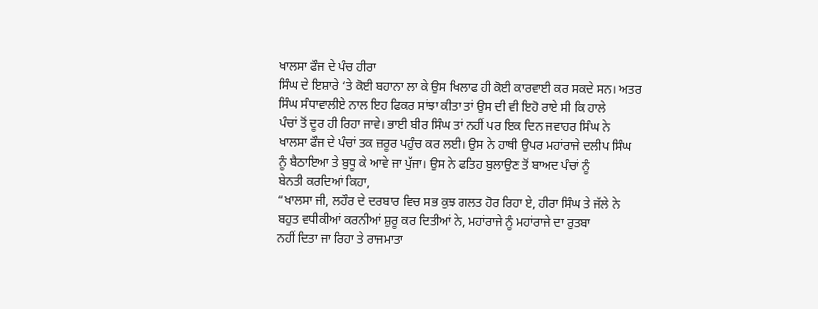ਖਾਲਸਾ ਫੌਜ ਦੇ ਪੰਚ ਹੀਰਾ
ਸਿੰਘ ਦੇ ਇਸ਼ਾਰੇ ‘ਤੇ ਕੋਈ ਬਹਾਨਾ ਲਾ ਕੇ ਉਸ ਖਿਲਾਫ ਹੀ ਕੋਈ ਕਾਰਵਾਈ ਕਰ ਸਕਦੇ ਸਨ। ਅਤਰ
ਸਿੰਘ ਸੰਧਾਵਾਲੀਏ ਨਾਲ ਇਹ ਫਿਕਰ ਸਾਂਝਾ ਕੀਤਾ ਤਾਂ ਉਸ ਦੀ ਵੀ ਇਹੋ ਰਾਏ ਸੀ ਕਿ ਹਾਲੇ
ਪੰਚਾਂ ਤੋਂ ਦੂਰ ਹੀ ਰਿਹਾ ਜਾਵੇ। ਭਾਈ ਬੀਰ ਸਿੰਘ ਤਾਂ ਨਹੀਂ ਪਰ ਇਕ ਦਿਨ ਜਵਾਹਰ ਸਿੰਘ ਨੇ
ਖਾਲਸਾ ਫੌਜ ਦੇ ਪੰਚਾਂ ਤਕ ਜ਼ਰੂਰ ਪਹੁੰਚ ਕਰ ਲਈ। ਉਸ ਨੇ ਹਾਥੀ ਉਪਰ ਮਹਾਂਰਾਜੇ ਦਲੀਪ ਸਿੰਘ
ਨੂੰ ਬੈਠਾਇਆ ਤੇ ਬੁਧੂ ਕੇ ਆਵੇ ਜਾ ਪੁੱਜਾ। ਉਸ ਨੇ ਫਤਿਹ ਬੁਲਾਉਣ ਤੋਂ ਬਾਅਦ ਪੰਚਾਂ ਨੂੰ
ਬੇਨਤੀ ਕਰਦਿਆਂ ਕਿਹਾ,
“ਖਾਲਸਾ ਜੀ, ਲਹੌਰ ਦੇ ਦਰਬਾਰ ਵਿਚ ਸਭ ਕੁਝ ਗਲਤ ਹੋਰ ਰਿਹਾ ਏ, ਹੀਰਾ ਸਿੰਘ ਤੇ ਜੱਲੇ ਨੇ
ਬਹੁਤ ਵਧੀਕੀਆਂ ਕਰਨੀਆਂ ਸ਼ੁਰੂ ਕਰ ਦਿਤੀਆਂ ਨੇ, ਮਹਾਂਰਾਜੇ ਨੂੰ ਮਹਾਂਰਾਜੇ ਦਾ ਰੁਤਬਾ
ਨਹੀਂ ਦਿਤਾ ਜਾ ਰਿਹਾ ਤੇ ਰਾਜਮਾਤਾ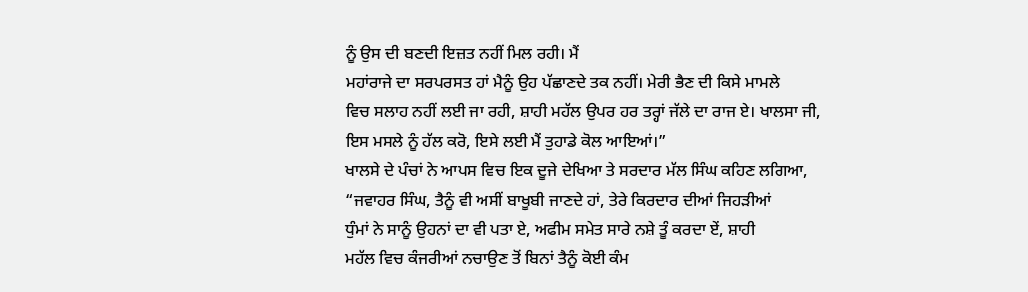ਨੂੰ ਉਸ ਦੀ ਬਣਦੀ ਇਜ਼ਤ ਨਹੀਂ ਮਿਲ ਰਹੀ। ਮੈਂ
ਮਹਾਂਰਾਜੇ ਦਾ ਸਰਪਰਸਤ ਹਾਂ ਮੈਨੂੰ ਉਹ ਪੱਛਾਣਦੇ ਤਕ ਨਹੀਂ। ਮੇਰੀ ਭੈਣ ਦੀ ਕਿਸੇ ਮਾਮਲੇ
ਵਿਚ ਸਲਾਹ ਨਹੀਂ ਲਈ ਜਾ ਰਹੀ, ਸ਼ਾਹੀ ਮਹੱਲ ਉਪਰ ਹਰ ਤਰ੍ਹਾਂ ਜੱਲੇ ਦਾ ਰਾਜ ਏ। ਖਾਲਸਾ ਜੀ,
ਇਸ ਮਸਲੇ ਨੂੰ ਹੱਲ ਕਰੋ, ਇਸੇ ਲਈ ਮੈਂ ਤੁਹਾਡੇ ਕੋਲ ਆਇਆਂ।”
ਖਾਲਸੇ ਦੇ ਪੰਚਾਂ ਨੇ ਆਪਸ ਵਿਚ ਇਕ ਦੂਜੇ ਦੇਖਿਆ ਤੇ ਸਰਦਾਰ ਮੱਲ ਸਿੰਘ ਕਹਿਣ ਲਗਿਆ,
“ਜਵਾਹਰ ਸਿੰਘ, ਤੈਨੂੰ ਵੀ ਅਸੀਂ ਬਾਖੂਬੀ ਜਾਣਦੇ ਹਾਂ, ਤੇਰੇ ਕਿਰਦਾਰ ਦੀਆਂ ਜਿਹੜੀਆਂ
ਧੁੰਮਾਂ ਨੇ ਸਾਨੂੰ ਉਹਨਾਂ ਦਾ ਵੀ ਪਤਾ ਏ, ਅਫੀਮ ਸਮੇਤ ਸਾਰੇ ਨਸ਼ੇ ਤੂੰ ਕਰਦਾ ਏਂ, ਸ਼ਾਹੀ
ਮਹੱਲ ਵਿਚ ਕੰਜਰੀਆਂ ਨਚਾਉਣ ਤੋਂ ਬਿਨਾਂ ਤੈਨੂੰ ਕੋਈ ਕੰਮ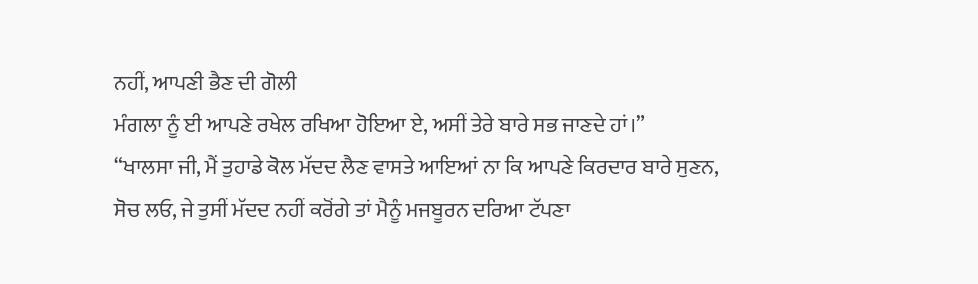ਨਹੀਂ, ਆਪਣੀ ਭੈਣ ਦੀ ਗੋਲੀ
ਮੰਗਲਾ ਨੂੰ ਈ ਆਪਣੇ ਰਖੇਲ ਰਖਿਆ ਹੋਇਆ ਏ, ਅਸੀਂ ਤੇਰੇ ਬਾਰੇ ਸਭ ਜਾਣਦੇ ਹਾਂ।”
“ਖਾਲਸਾ ਜੀ, ਮੈਂ ਤੁਹਾਡੇ ਕੋਲ ਮੱਦਦ ਲੈਣ ਵਾਸਤੇ ਆਇਆਂ ਨਾ ਕਿ ਆਪਣੇ ਕਿਰਦਾਰ ਬਾਰੇ ਸੁਣਨ,
ਸੋਚ ਲਓ, ਜੇ ਤੁਸੀਂ ਮੱਦਦ ਨਹੀਂ ਕਰੋਂਗੇ ਤਾਂ ਮੈਨੂੰ ਮਜਬੂਰਨ ਦਰਿਆ ਟੱਪਣਾ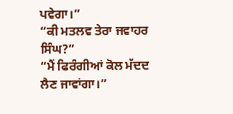ਪਵੇਗਾ।”
“ਕੀ ਮਤਲਵ ਤੇਰਾ ਜਵਾਹਰ ਸਿੰਘ?”
“ਮੈਂ ਫਿਰੰਗੀਆਂ ਕੋਲ ਮੱਦਦ ਲੈਣ ਜਾਵਾਂਗਾ।”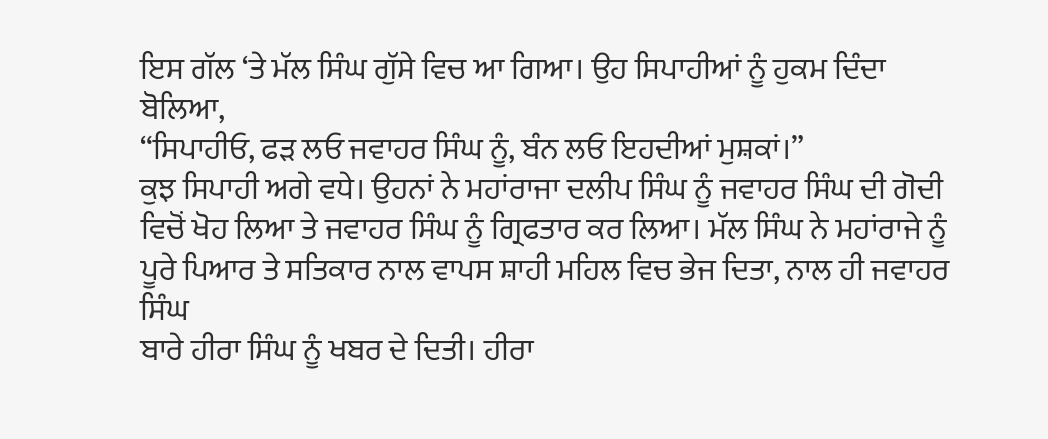ਇਸ ਗੱਲ ‘ਤੇ ਮੱਲ ਸਿੰਘ ਗੁੱਸੇ ਵਿਚ ਆ ਗਿਆ। ਉਹ ਸਿਪਾਹੀਆਂ ਨੂੰ ਹੁਕਮ ਦਿੰਦਾ ਬੋਲਿਆ,
“ਸਿਪਾਹੀਓ, ਫੜ ਲਓ ਜਵਾਹਰ ਸਿੰਘ ਨੂੰ, ਬੰਨ ਲਓ ਇਹਦੀਆਂ ਮੁਸ਼ਕਾਂ।”
ਕੁਝ ਸਿਪਾਹੀ ਅਗੇ ਵਧੇ। ਉਹਨਾਂ ਨੇ ਮਹਾਂਰਾਜਾ ਦਲੀਪ ਸਿੰਘ ਨੂੰ ਜਵਾਹਰ ਸਿੰਘ ਦੀ ਗੋਦੀ
ਵਿਚੋਂ ਖੋਹ ਲਿਆ ਤੇ ਜਵਾਹਰ ਸਿੰਘ ਨੂੰ ਗ੍ਰਿਫਤਾਰ ਕਰ ਲਿਆ। ਮੱਲ ਸਿੰਘ ਨੇ ਮਹਾਂਰਾਜੇ ਨੂੰ
ਪੂਰੇ ਪਿਆਰ ਤੇ ਸਤਿਕਾਰ ਨਾਲ ਵਾਪਸ ਸ਼ਾਹੀ ਮਹਿਲ ਵਿਚ ਭੇਜ ਦਿਤਾ, ਨਾਲ ਹੀ ਜਵਾਹਰ ਸਿੰਘ
ਬਾਰੇ ਹੀਰਾ ਸਿੰਘ ਨੂੰ ਖਬਰ ਦੇ ਦਿਤੀ। ਹੀਰਾ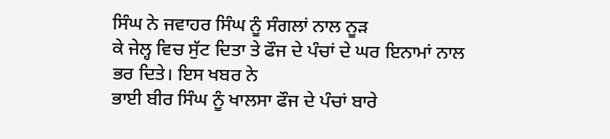ਸਿੰਘ ਨੇ ਜਵਾਹਰ ਸਿੰਘ ਨੂੰ ਸੰਗਲਾਂ ਨਾਲ ਨੂੜ
ਕੇ ਜੇਲ੍ਹ ਵਿਚ ਸੁੱਟ ਦਿਤਾ ਤੇ ਫੌਜ ਦੇ ਪੰਚਾਂ ਦੇ ਘਰ ਇਨਾਮਾਂ ਨਾਲ ਭਰ ਦਿਤੇ। ਇਸ ਖਬਰ ਨੇ
ਭਾਈ ਬੀਰ ਸਿੰਘ ਨੂੰ ਖਾਲਸਾ ਫੌਜ ਦੇ ਪੰਚਾਂ ਬਾਰੇ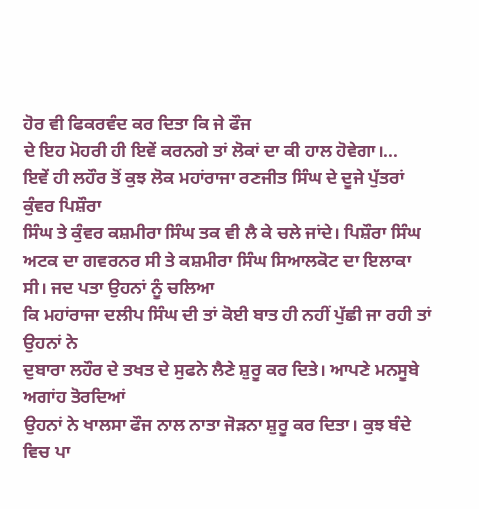ਹੋਰ ਵੀ ਫਿਕਰਵੰਦ ਕਰ ਦਿਤਾ ਕਿ ਜੇ ਫੌਜ
ਦੇ ਇਹ ਮੋਹਰੀ ਹੀ ਇਵੇਂ ਕਰਨਗੇ ਤਾਂ ਲੋਕਾਂ ਦਾ ਕੀ ਹਾਲ ਹੋਵੇਗਾ।...
ਇਵੇਂ ਹੀ ਲਹੌਰ ਤੋਂ ਕੁਝ ਲੋਕ ਮਹਾਂਰਾਜਾ ਰਣਜੀਤ ਸਿੰਘ ਦੇ ਦੂਜੇ ਪੁੱਤਰਾਂ ਕੁੰਵਰ ਪਿਸ਼ੌਰਾ
ਸਿੰਘ ਤੇ ਕੁੰਵਰ ਕਸ਼ਮੀਰਾ ਸਿੰਘ ਤਕ ਵੀ ਲੈ ਕੇ ਚਲੇ ਜਾਂਦੇ। ਪਿਸ਼ੌਰਾ ਸਿੰਘ
ਅਟਕ ਦਾ ਗਵਰਨਰ ਸੀ ਤੇ ਕਸ਼ਮੀਰਾ ਸਿੰਘ ਸਿਆਲਕੋਟ ਦਾ ਇਲਾਕਾ ਸੀ। ਜਦ ਪਤਾ ਉਹਨਾਂ ਨੂੰ ਚਲਿਆ
ਕਿ ਮਹਾਂਰਾਜਾ ਦਲੀਪ ਸਿੰਘ ਦੀ ਤਾਂ ਕੋਈ ਬਾਤ ਹੀ ਨਹੀਂ ਪੁੱਛੀ ਜਾ ਰਹੀ ਤਾਂ ਉਹਨਾਂ ਨੇ
ਦੁਬਾਰਾ ਲਹੌਰ ਦੇ ਤਖਤ ਦੇ ਸੁਫਨੇ ਲੈਣੇ ਸ਼ੁਰੂ ਕਰ ਦਿਤੇ। ਆਪਣੇ ਮਨਸੂਬੇ ਅਗਾਂਹ ਤੋਰਦਿਆਂ
ਉਹਨਾਂ ਨੇ ਖਾਲਸਾ ਫੌਜ ਨਾਲ ਨਾਤਾ ਜੋੜਨਾ ਸ਼ੁਰੂ ਕਰ ਦਿਤਾ। ਕੁਝ ਬੰਦੇ ਵਿਚ ਪਾ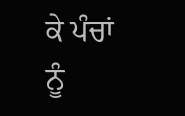ਕੇ ਪੰਚਾਂ
ਨੂੰ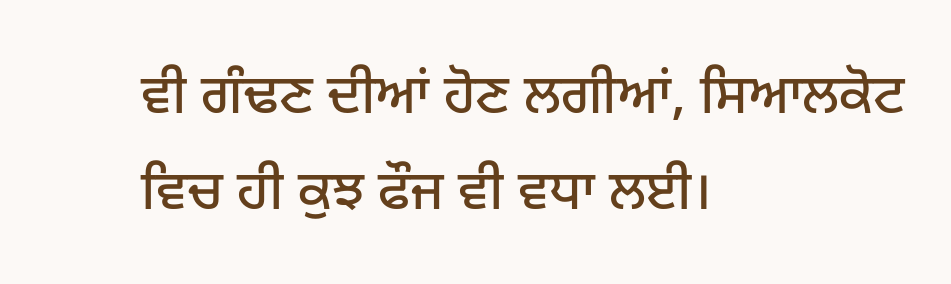ਵੀ ਗੰਢਣ ਦੀਆਂ ਹੋਣ ਲਗੀਆਂ, ਸਿਆਲਕੋਟ ਵਿਚ ਹੀ ਕੁਝ ਫੌਜ ਵੀ ਵਧਾ ਲਈ।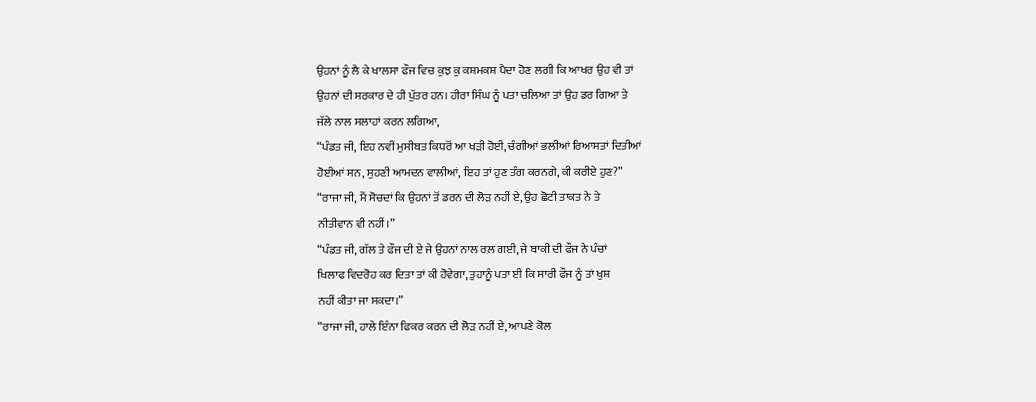ਉਹਨਾਂ ਨੂੰ ਲੈ ਕੇ ਖਾਲਸਾ ਫੌਜ ਵਿਚ ਕੁਝ ਕੁ ਕਸ਼ਮਕਸ਼ ਪੈਦਾ ਹੋਣ ਲਗੀ ਕਿ ਆਖਰ ਉਹ ਵੀ ਤਾਂ
ਉਹਨਾਂ ਦੀ ਸਰਕਾਰ ਦੇ ਹੀ ਪੁੱਤਰ ਹਨ। ਹੀਰਾ ਸਿੰਘ ਨੂੰ ਪਤਾ ਚਲਿਆ ਤਾਂ ਉਹ ਡਰ ਗਿਆ ਤੇ
ਜੱਲੇ ਨਾਲ ਸਲਾਹਾਂ ਕਰਨ ਲਗਿਆ,
“ਪੰਡਤ ਜੀ, ਇਹ ਨਵੀਂ ਮੁਸੀਬਤ ਕਿਧਰੋਂ ਆ ਖੜੀ ਹੋਈ, ਚੰਗੀਆਂ ਭਲੀਆਂ ਰਿਆਸਤਾਂ ਦਿਤੀਆਂ
ਹੋਈਆਂ ਸਨ, ਸੁਹਣੀ ਆਮਦਨ ਵਾਲੀਆਂ, ਇਹ ਤਾਂ ਹੁਣ ਤੰਗ ਕਰਨਗੇ, ਕੀ ਕਰੀਏ ਹੁਣ?”
“ਰਾਜਾ ਜੀ, ਮੈਂ ਸੋਚਦਾਂ ਕਿ ਉਹਨਾਂ ਤੋਂ ਡਰਨ ਦੀ ਲੋੜ ਨਹੀਂ ਏ, ਉਹ ਛੋਟੀ ਤਾਕਤ ਨੇ ਤੇ
ਨੀਤੀਵਾਨ ਵੀ ਨਹੀਂ।”
“ਪੰਡਤ ਜੀ, ਗੱਲ ਤੇ ਫੌਜ ਦੀ ਏ ਜੇ ਉਹਨਾਂ ਨਾਲ ਰਲ਼ ਗਈ, ਜੇ ਬਾਕੀ ਦੀ ਫੌਜ ਨੇ ਪੰਚਾਂ
ਖਿਲਾਫ ਵਿਦਰੋਹ ਕਰ ਦਿਤਾ ਤਾਂ ਕੀ ਹੋਵੇਗਾ, ਤੁਹਾਨੂੰ ਪਤਾ ਈ ਕਿ ਸਾਰੀ ਫੌਜ ਨੂੰ ਤਾਂ ਖੁਸ਼
ਨਹੀਂ ਕੀਤਾ ਜਾ ਸਕਦਾ।”
“ਰਾਜਾ ਜੀ, ਹਾਲੇ ਇੰਨਾ ਫਿਕਰ ਕਰਨ ਦੀ ਲੋੜ ਨਹੀਂ ਏ, ਆਪਣੇ ਕੋਲ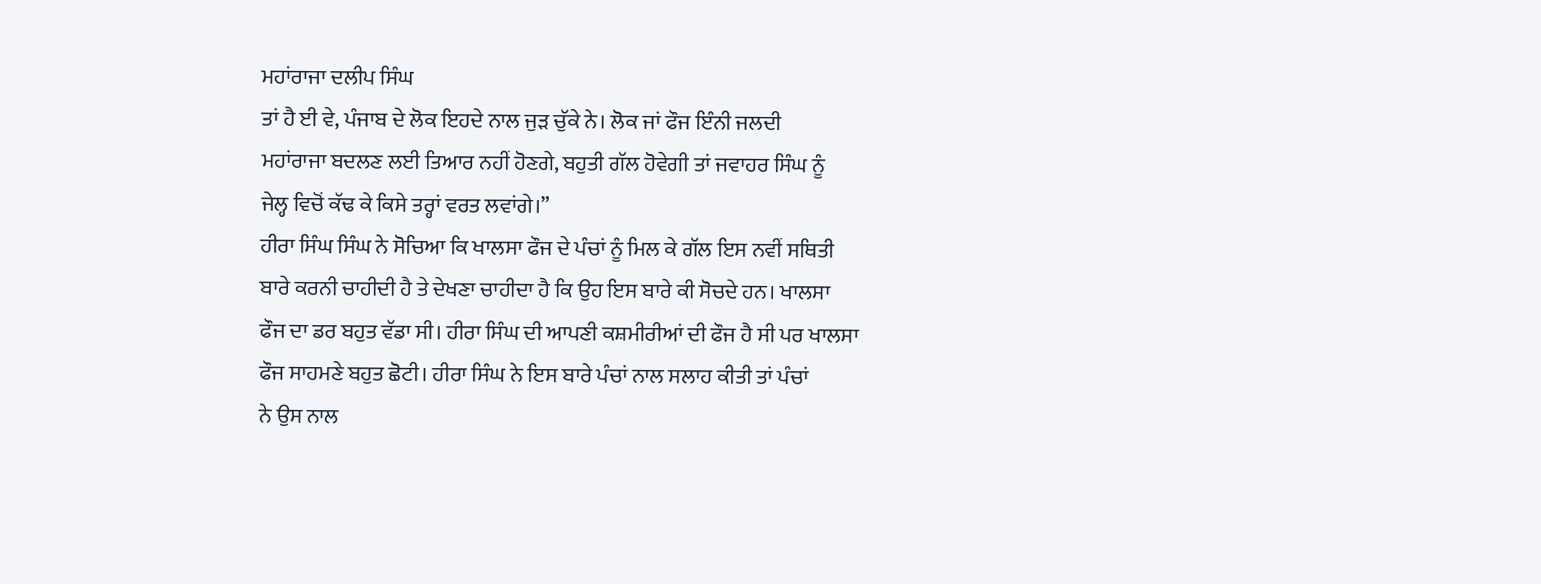ਮਹਾਂਰਾਜਾ ਦਲੀਪ ਸਿੰਘ
ਤਾਂ ਹੈ ਈ ਵੇ, ਪੰਜਾਬ ਦੇ ਲੋਕ ਇਹਦੇ ਨਾਲ ਜੁੜ ਚੁੱਕੇ ਨੇ। ਲੋਕ ਜਾਂ ਫੌਜ ਇੰਨੀ ਜਲਦੀ
ਮਹਾਂਰਾਜਾ ਬਦਲਣ ਲਈ ਤਿਆਰ ਨਹੀਂ ਹੋਣਗੇ, ਬਹੁਤੀ ਗੱਲ ਹੋਵੇਗੀ ਤਾਂ ਜਵਾਹਰ ਸਿੰਘ ਨੂੰ
ਜੇਲ੍ਹ ਵਿਚੋਂ ਕੱਢ ਕੇ ਕਿਸੇ ਤਰ੍ਹਾਂ ਵਰਤ ਲਵਾਂਗੇ।”
ਹੀਰਾ ਸਿੰਘ ਸਿੰਘ ਨੇ ਸੋਚਿਆ ਕਿ ਖਾਲਸਾ ਫੌਜ ਦੇ ਪੰਚਾਂ ਨੂੰ ਮਿਲ ਕੇ ਗੱਲ ਇਸ ਨਵੀਂ ਸਥਿਤੀ
ਬਾਰੇ ਕਰਨੀ ਚਾਹੀਦੀ ਹੈ ਤੇ ਦੇਖਣਾ ਚਾਹੀਦਾ ਹੈ ਕਿ ਉਹ ਇਸ ਬਾਰੇ ਕੀ ਸੋਚਦੇ ਹਨ। ਖਾਲਸਾ
ਫੌਜ ਦਾ ਡਰ ਬਹੁਤ ਵੱਡਾ ਸੀ। ਹੀਰਾ ਸਿੰਘ ਦੀ ਆਪਣੀ ਕਸ਼ਮੀਰੀਆਂ ਦੀ ਫੌਜ ਹੈ ਸੀ ਪਰ ਖਾਲਸਾ
ਫੌਜ ਸਾਹਮਣੇ ਬਹੁਤ ਛੋਟੀ। ਹੀਰਾ ਸਿੰਘ ਨੇ ਇਸ ਬਾਰੇ ਪੰਚਾਂ ਨਾਲ ਸਲਾਹ ਕੀਤੀ ਤਾਂ ਪੰਚਾਂ
ਨੇ ਉਸ ਨਾਲ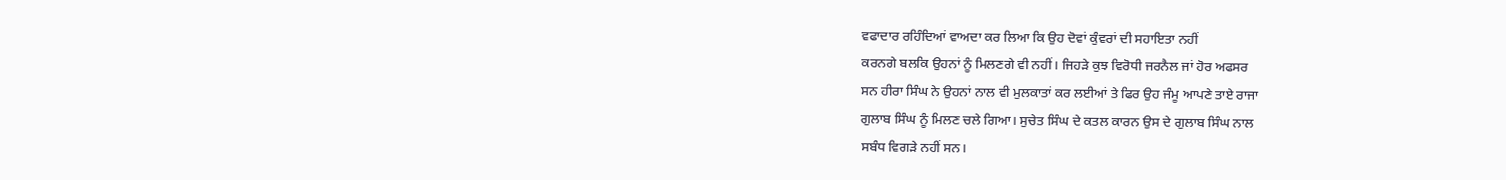ਵਫਾਦਾਰ ਰਹਿੰਦਿਆਂ ਵਾਅਦਾ ਕਰ ਲਿਆ ਕਿ ਉਹ ਦੋਵਾਂ ਕੁੰਵਰਾਂ ਦੀ ਸਹਾਇਤਾ ਨਹੀਂ
ਕਰਨਗੇ ਬਲਕਿ ਉਹਨਾਂ ਨੂੰ ਮਿਲਣਗੇ ਵੀ ਨਹੀਂ। ਜਿਹੜੇ ਕੁਝ ਵਿਰੋਧੀ ਜਰਨੈਲ ਜਾਂ ਹੋਰ ਅਫਸਰ
ਸਨ ਹੀਰਾ ਸਿੰਘ ਨੇ ਉਹਨਾਂ ਨਾਲ ਵੀ ਮੁਲਕਾਤਾਂ ਕਰ ਲਈਆਂ ਤੇ ਫਿਰ ਉਹ ਜੰਮੂ ਆਪਣੇ ਤਾਏ ਰਾਜਾ
ਗੁਲਾਬ ਸਿੰਘ ਨੂੰ ਮਿਲਣ ਚਲੇ ਗਿਆ। ਸੁਚੇਤ ਸਿੰਘ ਦੇ ਕਤਲ ਕਾਰਨ ਉਸ ਦੇ ਗੁਲਾਬ ਸਿੰਘ ਨਾਲ
ਸਬੰਧ ਵਿਗੜੇ ਨਹੀਂ ਸਨ।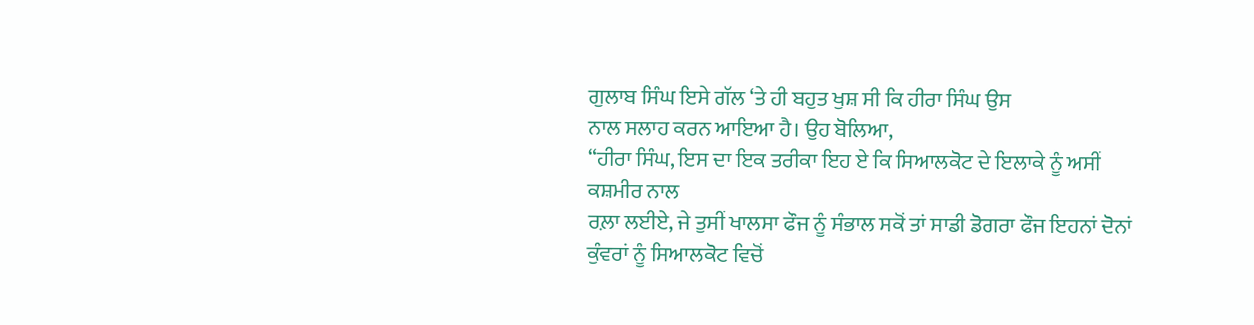ਗੁਲਾਬ ਸਿੰਘ ਇਸੇ ਗੱਲ ‘ਤੇ ਹੀ ਬਹੁਤ ਖੁਸ਼ ਸੀ ਕਿ ਹੀਰਾ ਸਿੰਘ ਉਸ
ਨਾਲ ਸਲਾਹ ਕਰਨ ਆਇਆ ਹੈ। ਉਹ ਬੋਲਿਆ,
“ਹੀਰਾ ਸਿੰਘ, ਇਸ ਦਾ ਇਕ ਤਰੀਕਾ ਇਹ ਏ ਕਿ ਸਿਆਲਕੋਟ ਦੇ ਇਲਾਕੇ ਨੂੰ ਅਸੀਂ ਕਸ਼ਮੀਰ ਨਾਲ
ਰਲ਼ਾ ਲਈਏ, ਜੇ ਤੁਸੀਂ ਖਾਲਸਾ ਫੌਜ ਨੂੰ ਸੰਭਾਲ ਸਕੋਂ ਤਾਂ ਸਾਡੀ ਡੋਗਰਾ ਫੌਜ ਇਹਨਾਂ ਦੋਨਾਂ
ਕੁੰਵਰਾਂ ਨੂੰ ਸਿਆਲਕੋਟ ਵਿਚੋਂ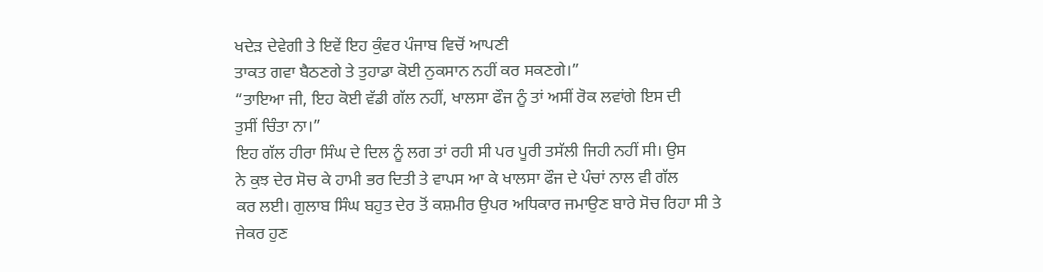ਖਦੇੜ ਦੇਵੇਗੀ ਤੇ ਇਵੇਂ ਇਹ ਕੁੰਵਰ ਪੰਜਾਬ ਵਿਚੋਂ ਆਪਣੀ
ਤਾਕਤ ਗਵਾ ਬੈਠਣਗੇ ਤੇ ਤੁਹਾਡਾ ਕੋਈ ਨੁਕਸਾਨ ਨਹੀਂ ਕਰ ਸਕਣਗੇ।”
“ਤਾਇਆ ਜੀ, ਇਹ ਕੋਈ ਵੱਡੀ ਗੱਲ ਨਹੀਂ, ਖਾਲਸਾ ਫੌਜ ਨੂੰ ਤਾਂ ਅਸੀਂ ਰੋਕ ਲਵਾਂਗੇ ਇਸ ਦੀ
ਤੁਸੀਂ ਚਿੰਤਾ ਨਾ।”
ਇਹ ਗੱਲ ਹੀਰਾ ਸਿੰਘ ਦੇ ਦਿਲ ਨੂੰ ਲਗ ਤਾਂ ਰਹੀ ਸੀ ਪਰ ਪੂਰੀ ਤਸੱਲੀ ਜਿਹੀ ਨਹੀਂ ਸੀ। ਉਸ
ਨੇ ਕੁਝ ਦੇਰ ਸੋਚ ਕੇ ਹਾਮੀ ਭਰ ਦਿਤੀ ਤੇ ਵਾਪਸ ਆ ਕੇ ਖਾਲਸਾ ਫੌਜ ਦੇ ਪੰਚਾਂ ਨਾਲ ਵੀ ਗੱਲ
ਕਰ ਲਈ। ਗੁਲਾਬ ਸਿੰਘ ਬਹੁਤ ਦੇਰ ਤੋਂ ਕਸ਼ਮੀਰ ਉਪਰ ਅਧਿਕਾਰ ਜਮਾਉਣ ਬਾਰੇ ਸੋਚ ਰਿਹਾ ਸੀ ਤੇ
ਜੇਕਰ ਹੁਣ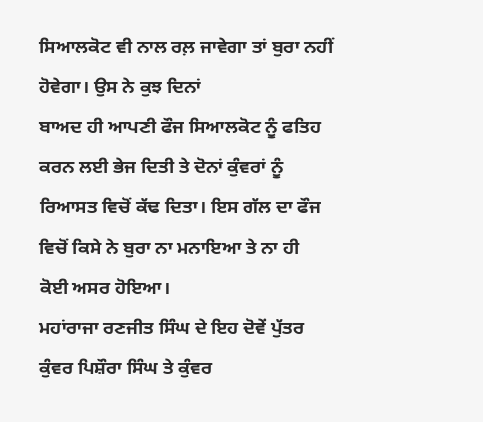ਸਿਆਲਕੋਟ ਵੀ ਨਾਲ ਰਲ਼ ਜਾਵੇਗਾ ਤਾਂ ਬੁਰਾ ਨਹੀਂ ਹੋਵੇਗਾ। ਉਸ ਨੇ ਕੁਝ ਦਿਨਾਂ
ਬਾਅਦ ਹੀ ਆਪਣੀ ਫੌਜ ਸਿਆਲਕੋਟ ਨੂੰ ਫਤਿਹ ਕਰਨ ਲਈ ਭੇਜ ਦਿਤੀ ਤੇ ਦੋਨਾਂ ਕੁੰਵਰਾਂ ਨੂੰ
ਰਿਆਸਤ ਵਿਚੋਂ ਕੱਢ ਦਿਤਾ। ਇਸ ਗੱਲ ਦਾ ਫੌਜ ਵਿਚੋਂ ਕਿਸੇ ਨੇ ਬੁਰਾ ਨਾ ਮਨਾਇਆ ਤੇ ਨਾ ਹੀ
ਕੋਈ ਅਸਰ ਹੋਇਆ।
ਮਹਾਂਰਾਜਾ ਰਣਜੀਤ ਸਿੰਘ ਦੇ ਇਹ ਦੋਵੇਂ ਪੁੱਤਰ ਕੁੰਵਰ ਪਿਸ਼ੌਰਾ ਸਿੰਘ ਤੇ ਕੁੰਵਰ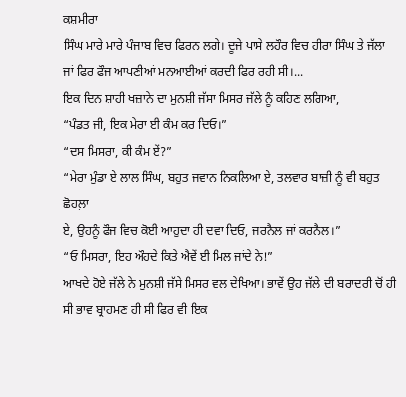ਕਸ਼ਮੀਰਾ
ਸਿੰਘ ਮਾਰੇ ਮਾਰੇ ਪੰਜਾਬ ਵਿਚ ਫਿਰਨ ਲਗੇ। ਦੂਜੇ ਪਾਸੇ ਲਹੌਰ ਵਿਚ ਹੀਰਾ ਸਿੰਘ ਤੇ ਜੱਲਾ
ਜਾਂ ਫਿਰ ਫੌਜ ਆਪਣੀਆਂ ਮਨਆਈਆਂ ਕਰਦੀ ਫਿਰ ਰਹੀ ਸੀ।...
ਇਕ ਦਿਨ ਸ਼ਾਹੀ ਖਜ਼ਾਨੇ ਦਾ ਮੁਨਸ਼ੀ ਜੱਸਾ ਮਿਸਰ ਜੱਲੇ ਨੂੰ ਕਹਿਣ ਲਗਿਆ,
“ਪੰਡਤ ਜੀ, ਇਕ ਮੇਰਾ ਈ ਕੰਮ ਕਰ ਦਿਓ।”
“ਦਸ ਮਿਸਰਾ, ਕੀ ਕੰਮ ਏਂ?”
“ਮੇਰਾ ਮੁੰਡਾ ਏ ਲਾਲ ਸਿੰਘ, ਬਹੁਤ ਜਵਾਨ ਨਿਕਲਿਆ ਏ, ਤਲਵਾਰ ਬਾਜ਼ੀ ਨੂੰ ਵੀ ਬਹੁਤ ਛੋਹਲ਼ਾ
ਏ, ਉਹਨੂੰ ਫੌਜ ਵਿਚ ਕੋਈ ਆਹੁਦਾ ਹੀ ਦਵਾ ਦਿਓ, ਜਰਨੈਲ ਜਾਂ ਕਰਨੈਲ।”
“ਓ ਮਿਸਰਾ, ਇਹ ਔਹਦੇ ਕਿਤੇ ਐਵੇਂ ਈ ਮਿਲ ਜਾਂਦੇ ਨੇ!”
ਆਖਦੇ ਹੋਏ ਜੱਲੇ ਨੇ ਮੁਨਸ਼ੀ ਜੱਸੇ ਮਿਸਰ ਵਲ ਦੇਖਿਆ। ਭਾਵੇਂ ਉਹ ਜੱਲੇ ਦੀ ਬਰਾਦਰੀ ਚੋਂ ਹੀ
ਸੀ ਭਾਵ ਬ੍ਰਾਹਮਣ ਹੀ ਸੀ ਫਿਰ ਵੀ ਇਕ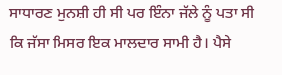ਸਾਧਾਰਣ ਮੁਨਸ਼ੀ ਹੀ ਸੀ ਪਰ ਇੰਨਾ ਜੱਲੇ ਨੂੰ ਪਤਾ ਸੀ
ਕਿ ਜੱਸਾ ਮਿਸਰ ਇਕ ਮਾਲਦਾਰ ਸਾਮੀ ਹੈ। ਪੈਸੇ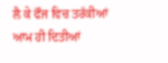ਲੈ ਕੇ ਫੌਜ ਵਿਚ ਤਰੱਕੀਆਂ ਆਮ ਹੀ ਦਿਤੀਆਂ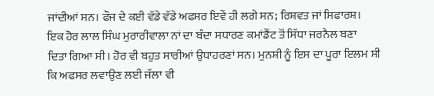ਜਾਂਦੀਆਂ ਸਨ। ਫੌਜ ਦੇ ਕਈ ਵੱਡੇ ਵੱਡੇ ਅਫਸਰ ਇਵੇਂ ਹੀ ਲਗੇ ਸਨ; ਰਿਸ਼ਵਤ ਜਾਂ ਸਿਫਾਰਸ਼।
ਇਕ ਹੋਰ ਲਾਲ ਸਿੰਘ ਮੁਰਾਰੀਵਾਲਾ ਨਾਂ ਦਾ ਬੰਦਾ ਸਧਾਰਣ ਕਮਾਂਡੈਂਟ ਤੋਂ ਸਿੱਧਾ ਜਰਨੈਲ ਬਣਾ
ਦਿਤਾ ਗਿਆ ਸੀ। ਹੋਰ ਵੀ ਬਹੁਤ ਸਾਰੀਆਂ ਉਧਾਹਰਣਾਂ ਸਨ। ਮੁਨਸ਼ੀ ਨੂੰ ਇਸ ਦਾ ਪੂਰਾ ਇਲਮ ਸੀ
ਕਿ ਅਫਸਰ ਲਵਾਉਣ ਲਈ ਜੱਲਾ ਵੀ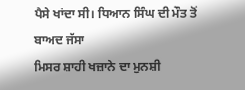ਪੈਸੇ ਖਾਂਦਾ ਸੀ। ਧਿਆਨ ਸਿੰਘ ਦੀ ਮੌਤ ਤੋਂ ਬਾਅਦ ਜੱਸਾ
ਮਿਸਰ ਸ਼ਾਹੀ ਖਜ਼ਾਨੇ ਦਾ ਮੁਨਸ਼ੀ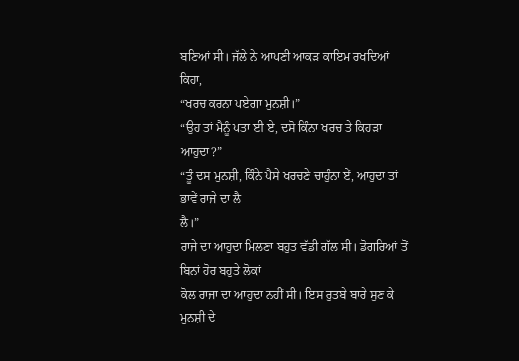ਬਣਿਆਂ ਸੀ। ਜੱਲੇ ਨੇ ਆਪਣੀ ਆਕੜ ਕਾਇਮ ਰਖਦਿਆਂ ਕਿਹਾ,
“ਖਰਚ ਕਰਨਾ ਪਏਗਾ ਮੁਨਸ਼ੀ।”
“ਉਹ ਤਾਂ ਮੈਨੂੰ ਪਤਾ ਈ ਏ, ਦਸੋ ਕਿੰਨਾ ਖਰਚ ਤੇ ਕਿਹੜਾ ਆਹੁਦਾ?”
“ਤੂੰ ਦਸ ਮੁਨਸ਼ੀ, ਕਿੰਨੇ ਪੈਸੇ ਖਰਚਣੇ ਚਾਹੁੰਨਾ ਏਂ, ਆਹੁਦਾ ਤਾਂ ਭਾਵੇਂ ਰਾਜੇ ਦਾ ਲੈ
ਲੈ।”
ਰਾਜੇ ਦਾ ਆਹੁਦਾ ਮਿਲਣਾ ਬਹੁਤ ਵੱਡੀ ਗੱਲ ਸੀ। ਡੋਗਰਿਆਂ ਤੋਂ ਬਿਨਾਂ ਹੋਰ ਬਹੁਤੇ ਲੋਕਾਂ
ਕੋਲ ਰਾਜਾ ਦਾ ਆਹੁਦਾ ਨਹੀਂ ਸੀ। ਇਸ ਰੁਤਬੇ ਬਾਰੇ ਸੁਣ ਕੇ ਮੁਨਸ਼ੀ ਦੇ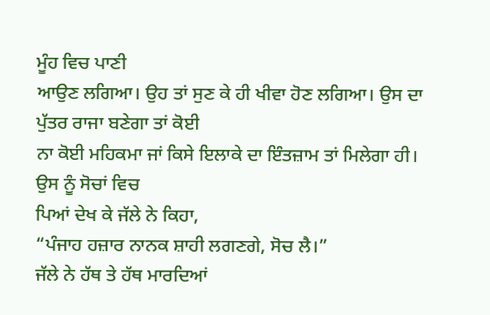ਮੂੰਹ ਵਿਚ ਪਾਣੀ
ਆਉਣ ਲਗਿਆ। ਉਹ ਤਾਂ ਸੁਣ ਕੇ ਹੀ ਖੀਵਾ ਹੋਣ ਲਗਿਆ। ਉਸ ਦਾ ਪੁੱਤਰ ਰਾਜਾ ਬਣੇਗਾ ਤਾਂ ਕੋਈ
ਨਾ ਕੋਈ ਮਹਿਕਮਾ ਜਾਂ ਕਿਸੇ ਇਲਾਕੇ ਦਾ ਇੰਤਜ਼ਾਮ ਤਾਂ ਮਿਲੇਗਾ ਹੀ। ਉਸ ਨੂੰ ਸੋਚਾਂ ਵਿਚ
ਪਿਆਂ ਦੇਖ ਕੇ ਜੱਲੇ ਨੇ ਕਿਹਾ,
“ਪੰਜਾਹ ਹਜ਼ਾਰ ਨਾਨਕ ਸ਼ਾਹੀ ਲਗਣਗੇ, ਸੋਚ ਲੈ।”
ਜੱਲੇ ਨੇ ਹੱਥ ਤੇ ਹੱਥ ਮਾਰਦਿਆਂ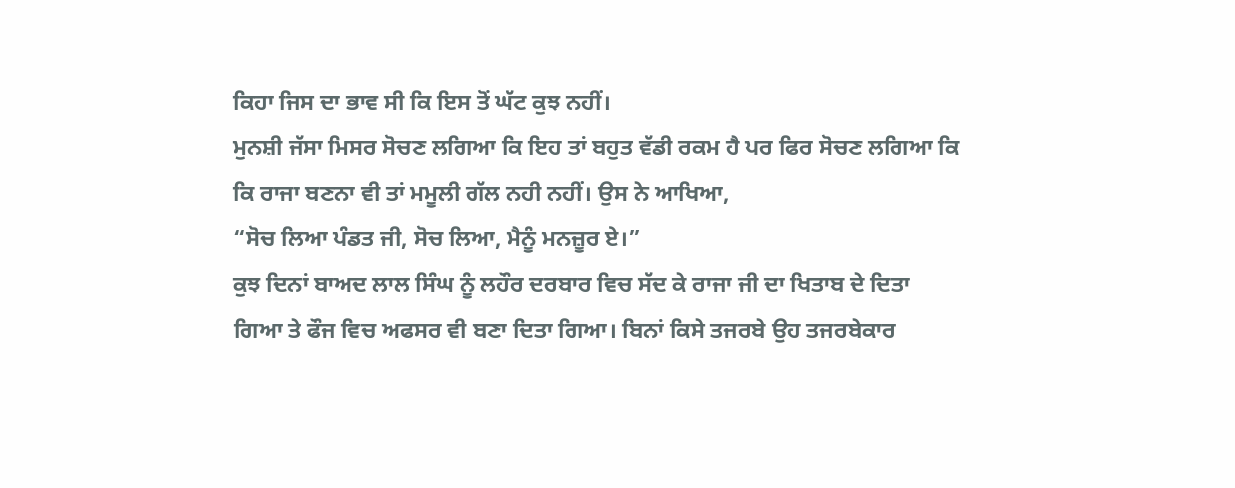ਕਿਹਾ ਜਿਸ ਦਾ ਭਾਵ ਸੀ ਕਿ ਇਸ ਤੋਂ ਘੱਟ ਕੁਝ ਨਹੀਂ।
ਮੁਨਸ਼ੀ ਜੱਸਾ ਮਿਸਰ ਸੋਚਣ ਲਗਿਆ ਕਿ ਇਹ ਤਾਂ ਬਹੁਤ ਵੱਡੀ ਰਕਮ ਹੈ ਪਰ ਫਿਰ ਸੋਚਣ ਲਗਿਆ ਕਿ
ਕਿ ਰਾਜਾ ਬਣਨਾ ਵੀ ਤਾਂ ਮਮੂਲੀ ਗੱਲ ਨਹੀ ਨਹੀਂ। ਉਸ ਨੇ ਆਖਿਆ,
“ਸੋਚ ਲਿਆ ਪੰਡਤ ਜੀ, ਸੋਚ ਲਿਆ, ਮੈਨੂੰ ਮਨਜ਼ੂਰ ਏ।”
ਕੁਝ ਦਿਨਾਂ ਬਾਅਦ ਲਾਲ ਸਿੰਘ ਨੂੰ ਲਹੌਰ ਦਰਬਾਰ ਵਿਚ ਸੱਦ ਕੇ ਰਾਜਾ ਜੀ ਦਾ ਖਿਤਾਬ ਦੇ ਦਿਤਾ
ਗਿਆ ਤੇ ਫੌਜ ਵਿਚ ਅਫਸਰ ਵੀ ਬਣਾ ਦਿਤਾ ਗਿਆ। ਬਿਨਾਂ ਕਿਸੇ ਤਜਰਬੇ ਉਹ ਤਜਰਬੇਕਾਰ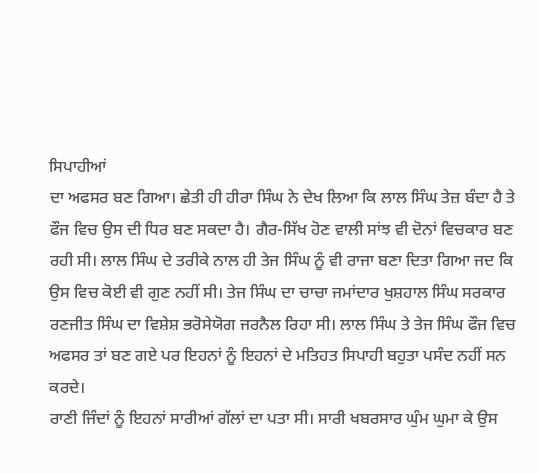ਸਿਪਾਹੀਆਂ
ਦਾ ਅਫਸਰ ਬਣ ਗਿਆ। ਛੇਤੀ ਹੀ ਹੀਰਾ ਸਿੰਘ ਨੇ ਦੇਖ ਲਿਆ ਕਿ ਲਾਲ ਸਿੰਘ ਤੇਜ਼ ਬੰਦਾ ਹੈ ਤੇ
ਫੌਜ ਵਿਚ ਉਸ ਦੀ ਧਿਰ ਬਣ ਸਕਦਾ ਹੈ। ਗੈਰ-ਸਿੱਖ ਹੋਣ ਵਾਲੀ ਸਾਂਝ ਵੀ ਦੋਨਾਂ ਵਿਚਕਾਰ ਬਣ
ਰਹੀ ਸੀ। ਲਾਲ ਸਿੰਘ ਦੇ ਤਰੀਕੇ ਨਾਲ ਹੀ ਤੇਜ ਸਿੰਘ ਨੂੰ ਵੀ ਰਾਜਾ ਬਣਾ ਦਿਤਾ ਗਿਆ ਜਦ ਕਿ
ਉਸ ਵਿਚ ਕੋਈ ਵੀ ਗੁਣ ਨਹੀਂ ਸੀ। ਤੇਜ ਸਿੰਘ ਦਾ ਚਾਚਾ ਜਮਾਂਦਾਰ ਖੁਸ਼ਹਾਲ ਸਿੰਘ ਸਰਕਾਰ
ਰਣਜੀਤ ਸਿੰਘ ਦਾ ਵਿਸ਼ੇਸ਼ ਭਰੋਸੇਯੋਗ ਜਰਨੈਲ ਰਿਹਾ ਸੀ। ਲਾਲ ਸਿੰਘ ਤੇ ਤੇਜ ਸਿੰਘ ਫੌਜ ਵਿਚ
ਅਫਸਰ ਤਾਂ ਬਣ ਗਏ ਪਰ ਇਹਨਾਂ ਨੂੰ ਇਹਨਾਂ ਦੇ ਮਤਿਹਤ ਸਿਪਾਹੀ ਬਹੁਤਾ ਪਸੰਦ ਨਹੀਂ ਸਨ ਕਰਦੇ।
ਰਾਣੀ ਜਿੰਦਾਂ ਨੂੰ ਇਹਨਾਂ ਸਾਰੀਆਂ ਗੱਲਾਂ ਦਾ ਪਤਾ ਸੀ। ਸਾਰੀ ਖਬਰਸਾਰ ਘੁੰਮ ਘੁਮਾ ਕੇ ਉਸ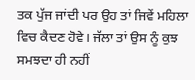ਤਕ ਪੁੱਜ ਜਾਂਦੀ ਪਰ ਉਹ ਤਾਂ ਜਿਵੇਂ ਮਹਿਲਾ ਵਿਚ ਕੈਦਣ ਹੋਵੇ। ਜੱਲਾ ਤਾਂ ਉਸ ਨੂੰ ਕੁਝ
ਸਮਝਦਾ ਹੀ ਨਹੀਂ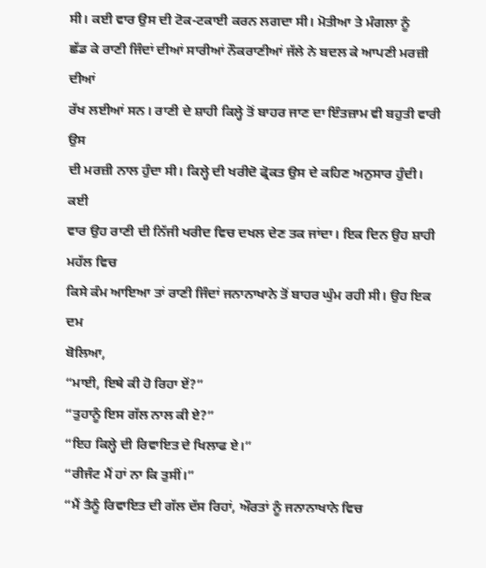ਸੀ। ਕਈ ਵਾਰ ਉਸ ਦੀ ਟੋਕ-ਟਕਾਈ ਕਰਨ ਲਗਦਾ ਸੀ। ਮੋਤੀਆ ਤੇ ਮੰਗਲਾ ਨੂੰ
ਛੱਡ ਕੇ ਰਾਣੀ ਜਿੰਦਾਂ ਦੀਆਂ ਸਾਰੀਆਂ ਨੌਕਰਾਣੀਆਂ ਜੱਲੇ ਨੇ ਬਦਲ ਕੇ ਆਪਣੀ ਮਰਜ਼ੀ ਦੀਆਂ
ਰੱਖ ਲਈਆਂ ਸਨ। ਰਾਣੀ ਦੇ ਸ਼ਾਹੀ ਕਿਲ੍ਹੇ ਤੋਂ ਬਾਹਰ ਜਾਣ ਦਾ ਇੰਤਜ਼ਾਮ ਵੀ ਬਹੁਤੀ ਵਾਰੀ ਉਸ
ਦੀ ਮਰਜ਼ੀ ਨਾਲ ਹੁੰਦਾ ਸੀ। ਕਿਲ੍ਹੇ ਦੀ ਖਰੀਦੋ ਫ੍ਰੋਕਤ ਉਸ ਦੇ ਕਹਿਣ ਅਨੁਸਾਰ ਹੁੰਦੀ। ਕਈ
ਵਾਰ ਉਹ ਰਾਣੀ ਦੀ ਨਿੱਜੀ ਖਰੀਦ ਵਿਚ ਦਖਲ ਦੇਣ ਤਕ ਜਾਂਦਾ। ਇਕ ਦਿਨ ਉਹ ਸ਼ਾਹੀ ਮਹੱਲ ਵਿਚ
ਕਿਸੇ ਕੰਮ ਆਇਆ ਤਾਂ ਰਾਣੀ ਜਿੰਦਾਂ ਜਨਾਨਾਖਾਨੇ ਤੋਂ ਬਾਹਰ ਘੁੰਮ ਰਹੀ ਸੀ। ਉਹ ਇਕ ਦਮ
ਬੋਲਿਆ,
“ਮਾਈ, ਇਥੇ ਕੀ ਹੋ ਰਿਹਾ ਏਂ?”
“ਤੁਹਾਨੂੰ ਇਸ ਗੱਲ ਨਾਲ ਕੀ ਏ?”
“ਇਹ ਕਿਲ੍ਹੇ ਦੀ ਰਿਵਾਇਤ ਦੇ ਖਿਲਾਫ ਏ।”
“ਰੀਜੰਟ ਮੈਂ ਹਾਂ ਨਾ ਕਿ ਤੁਸੀਂ।”
“ਮੈਂ ਤੈਨੂੰ ਰਿਵਾਇਤ ਦੀ ਗੱਲ ਦੱਸ ਰਿਹਾਂ, ਔਰਤਾਂ ਨੂੰ ਜਨਾਨਾਖਾਨੇ ਵਿਚ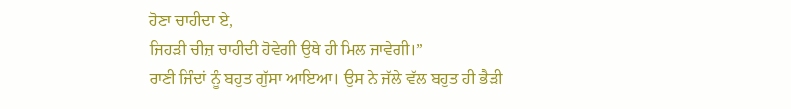ਹੋਣਾ ਚਾਹੀਦਾ ਏ,
ਜਿਹੜੀ ਚੀਜ਼ ਚਾਹੀਦੀ ਹੋਵੇਗੀ ਉਥੇ ਹੀ ਮਿਲ ਜਾਵੇਗੀ।”
ਰਾਣੀ ਜਿੰਦਾਂ ਨੂੰ ਬਹੁਤ ਗੁੱਸਾ ਆਇਆ। ਉਸ ਨੇ ਜੱਲੇ ਵੱਲ ਬਹੁਤ ਹੀ ਭੈੜੀ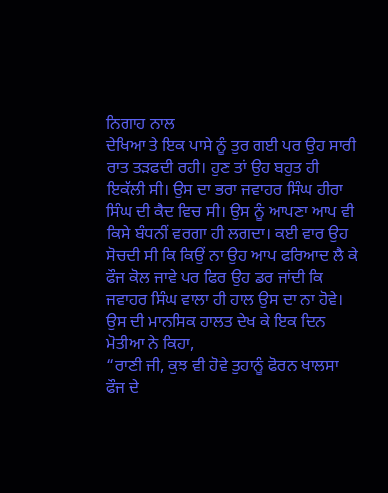ਨਿਗਾਹ ਨਾਲ
ਦੇਖਿਆ ਤੇ ਇਕ ਪਾਸੇ ਨੂੰ ਤੁਰ ਗਈ ਪਰ ਉਹ ਸਾਰੀ ਰਾਤ ਤੜਫਦੀ ਰਹੀ। ਹੁਣ ਤਾਂ ਉਹ ਬਹੁਤ ਹੀ
ਇਕੱਲੀ ਸੀ। ਉਸ ਦਾ ਭਰਾ ਜਵਾਹਰ ਸਿੰਘ ਹੀਰਾ ਸਿੰਘ ਦੀ ਕੈਦ ਵਿਚ ਸੀ। ਉਸ ਨੂੰ ਆਪਣਾ ਆਪ ਵੀ
ਕਿਸੇ ਬੰਧਨੀਂ ਵਰਗਾ ਹੀ ਲਗਦਾ। ਕਈ ਵਾਰ ਉਹ ਸੋਚਦੀ ਸੀ ਕਿ ਕਿਉਂ ਨਾ ਉਹ ਆਪ ਫਰਿਆਦ ਲੈ ਕੇ
ਫੌਜ ਕੋਲ ਜਾਵੇ ਪਰ ਫਿਰ ਉਹ ਡਰ ਜਾਂਦੀ ਕਿ ਜਵਾਹਰ ਸਿੰਘ ਵਾਲਾ ਹੀ ਹਾਲ ਉਸ ਦਾ ਨਾ ਹੋਵੇ।
ਉਸ ਦੀ ਮਾਨਸਿਕ ਹਾਲਤ ਦੇਖ ਕੇ ਇਕ ਦਿਨ ਮੋਤੀਆ ਨੇ ਕਿਹਾ,
“ਰਾਣੀ ਜੀ, ਕੁਝ ਵੀ ਹੋਵੇ ਤੁਹਾਨੂੰ ਫੋਰਨ ਖਾਲਸਾ ਫੌਜ ਦੇ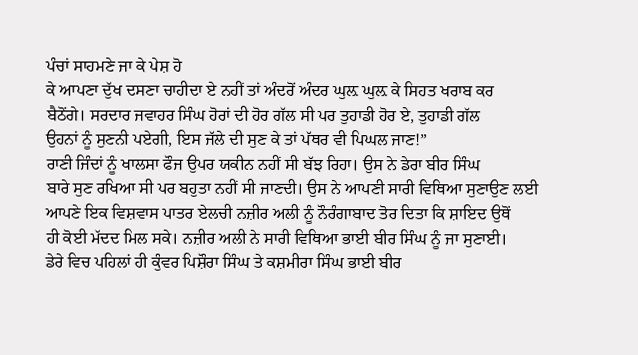ਪੰਚਾਂ ਸਾਹਮਣੇ ਜਾ ਕੇ ਪੇਸ਼ ਹੋ
ਕੇ ਆਪਣਾ ਦੁੱਖ ਦਸਣਾ ਚਾਹੀਦਾ ਏ ਨਹੀਂ ਤਾਂ ਅੰਦਰੋਂ ਅੰਦਰ ਘੁਲ਼ ਘੁਲ਼ ਕੇ ਸਿਹਤ ਖਰਾਬ ਕਰ
ਬੈਠੋਂਗੇ। ਸਰਦਾਰ ਜਵਾਹਰ ਸਿੰਘ ਹੋਰਾਂ ਦੀ ਹੋਰ ਗੱਲ ਸੀ ਪਰ ਤੁਹਾਡੀ ਹੋਰ ਏ, ਤੁਹਾਡੀ ਗੱਲ
ਉਹਨਾਂ ਨੂੰ ਸੁਣਨੀ ਪਏਗੀ, ਇਸ ਜੱਲੇ ਦੀ ਸੁਣ ਕੇ ਤਾਂ ਪੱਥਰ ਵੀ ਪਿਘਲ ਜਾਣ!”
ਰਾਣੀ ਜਿੰਦਾਂ ਨੂੰ ਖਾਲਸਾ ਫੌਜ ਉਪਰ ਯਕੀਨ ਨਹੀਂ ਸੀ ਬੱਝ ਰਿਹਾ। ਉਸ ਨੇ ਡੇਰਾ ਬੀਰ ਸਿੰਘ
ਬਾਰੇ ਸੁਣ ਰਖਿਆ ਸੀ ਪਰ ਬਹੁਤਾ ਨਹੀਂ ਸੀ ਜਾਣਦੀ। ਉਸ ਨੇ ਆਪਣੀ ਸਾਰੀ ਵਿਥਿਆ ਸੁਣਾਉਣ ਲਈ
ਆਪਣੇ ਇਕ ਵਿਸ਼ਵਾਸ ਪਾਤਰ ਏਲਚੀ ਨਜ਼ੀਰ ਅਲੀ ਨੂੰ ਨੌਰੰਗਾਬਾਦ ਤੋਰ ਦਿਤਾ ਕਿ ਸ਼ਾਇਦ ਉਥੋਂ
ਹੀ ਕੋਈ ਮੱਦਦ ਮਿਲ ਸਕੇ। ਨਜ਼ੀਰ ਅਲੀ ਨੇ ਸਾਰੀ ਵਿਥਿਆ ਭਾਈ ਬੀਰ ਸਿੰਘ ਨੂੰ ਜਾ ਸੁਣਾਈ।
ਡੇਰੇ ਵਿਚ ਪਹਿਲਾਂ ਹੀ ਕੁੰਵਰ ਪਿਸ਼ੌਰਾ ਸਿੰਘ ਤੇ ਕਸ਼ਮੀਰਾ ਸਿੰਘ ਭਾਈ ਬੀਰ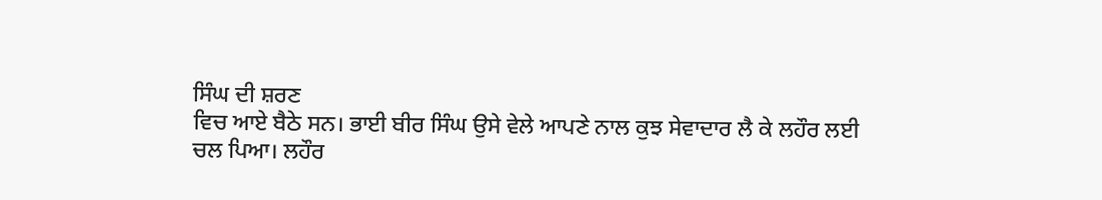ਸਿੰਘ ਦੀ ਸ਼ਰਣ
ਵਿਚ ਆਏ ਬੈਠੇ ਸਨ। ਭਾਈ ਬੀਰ ਸਿੰਘ ਉਸੇ ਵੇਲੇ ਆਪਣੇ ਨਾਲ ਕੁਝ ਸੇਵਾਦਾਰ ਲੈ ਕੇ ਲਹੌਰ ਲਈ
ਚਲ ਪਿਆ। ਲਹੌਰ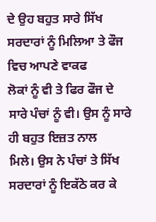ਦੇ ਉਹ ਬਹੁਤ ਸਾਰੇ ਸਿੱਖ ਸਰਦਾਰਾਂ ਨੂੰ ਮਿਲਿਆ ਤੇ ਫੌਜ ਵਿਚ ਆਪਣੇ ਵਾਕਫ
ਲੋਕਾਂ ਨੂੰ ਵੀ ਤੇ ਫਿਰ ਫੌਜ ਦੇ ਸਾਰੇ ਪੰਚਾਂ ਨੂੰ ਵੀ। ਉਸ ਨੂੰ ਸਾਰੇ ਹੀ ਬਹੁਤ ਇਜ਼ਤ ਨਾਲ
ਮਿਲੇ। ਉਸ ਨੇ ਪੰਚਾਂ ਤੇ ਸਿੱਖ ਸਰਦਾਰਾਂ ਨੂੰ ਇਕੱਠੇ ਕਰ ਕੇ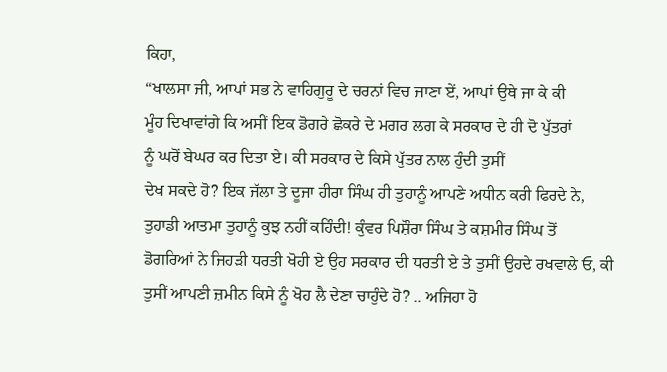ਕਿਹਾ,
“ਖਾਲਸਾ ਜੀ, ਆਪਾਂ ਸਭ ਨੇ ਵਾਹਿਗੁਰੂ ਦੇ ਚਰਨਾਂ ਵਿਚ ਜਾਣਾ ਏਂ, ਆਪਾਂ ਉਥੇ ਜਾ ਕੇ ਕੀ
ਮੂੰਹ ਦਿਖਾਵਾਂਗੇ ਕਿ ਅਸੀਂ ਇਕ ਡੋਗਰੇ ਛੋਕਰੇ ਦੇ ਮਗਰ ਲਗ ਕੇ ਸਰਕਾਰ ਦੇ ਹੀ ਦੋ ਪੁੱਤਰਾਂ
ਨੂੰ ਘਰੋਂ ਬੇਘਰ ਕਰ ਦਿਤਾ ਏ। ਕੀ ਸਰਕਾਰ ਦੇ ਕਿਸੇ ਪੁੱਤਰ ਨਾਲ ਹੁੰਦੀ ਤੁਸੀਂ
ਦੇਖ ਸਕਦੇ ਹੋ? ਇਕ ਜੱਲਾ ਤੇ ਦੂਜਾ ਹੀਰਾ ਸਿੰਘ ਹੀ ਤੁਹਾਨੂੰ ਆਪਣੇ ਅਧੀਨ ਕਰੀ ਫਿਰਦੇ ਨੇ,
ਤੁਹਾਡੀ ਆਤਮਾ ਤੁਹਾਨੂੰ ਕੁਝ ਨਹੀਂ ਕਹਿੰਦੀ! ਕੁੰਵਰ ਪਿਸ਼ੌਰਾ ਸਿੰਘ ਤੇ ਕਸ਼ਮੀਰ ਸਿੰਘ ਤੋਂ
ਡੋਗਰਿਆਂ ਨੇ ਜਿਹੜੀ ਧਰਤੀ ਖੋਹੀ ਏ ਉਹ ਸਰਕਾਰ ਦੀ ਧਰਤੀ ਏ ਤੇ ਤੁਸੀਂ ਉਹਦੇ ਰਖਵਾਲੇ ਓ, ਕੀ
ਤੁਸੀਂ ਆਪਣੀ ਜ਼ਮੀਨ ਕਿਸੇ ਨੂੰ ਖੋਹ ਲੈ ਦੇਣਾ ਚਾਹੁੰਦੇ ਹੋ? .. ਅਜਿਹਾ ਹੋ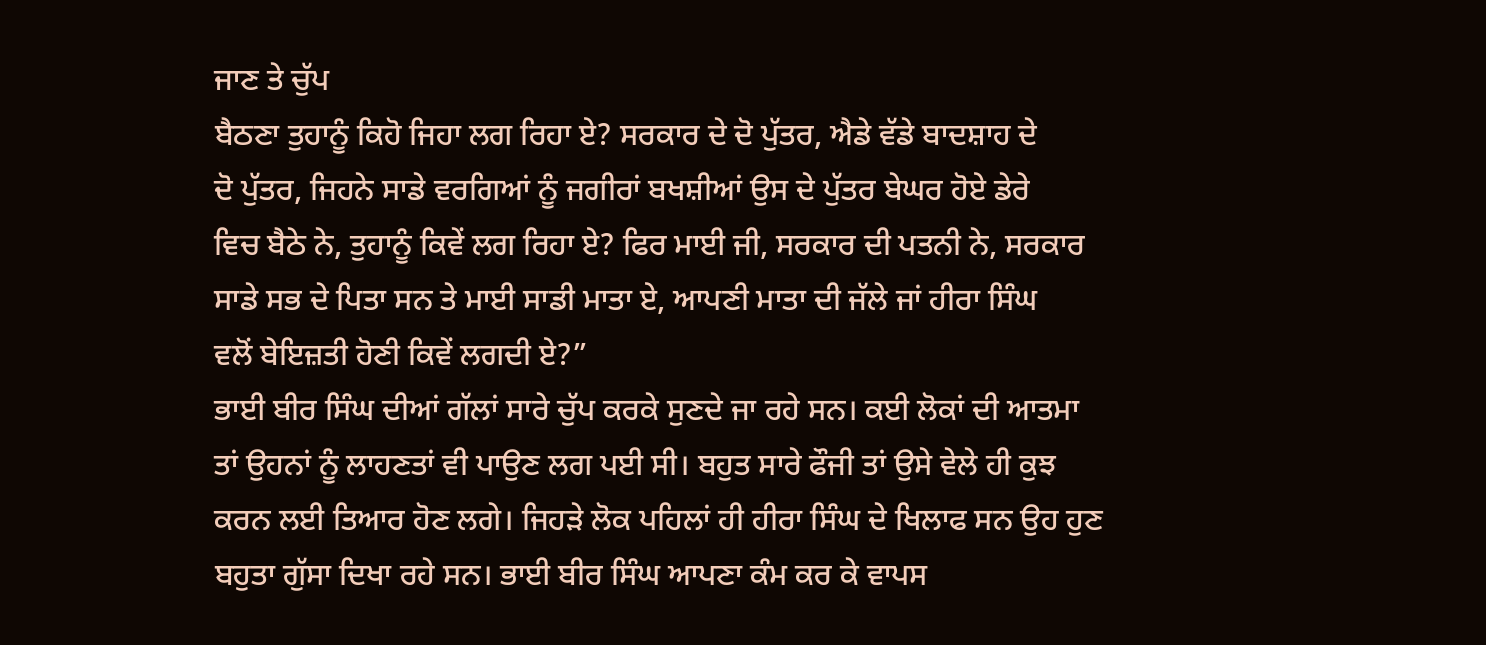ਜਾਣ ਤੇ ਚੁੱਪ
ਬੈਠਣਾ ਤੁਹਾਨੂੰ ਕਿਹੋ ਜਿਹਾ ਲਗ ਰਿਹਾ ਏ? ਸਰਕਾਰ ਦੇ ਦੋ ਪੁੱਤਰ, ਐਡੇ ਵੱਡੇ ਬਾਦਸ਼ਾਹ ਦੇ
ਦੋ ਪੁੱਤਰ, ਜਿਹਨੇ ਸਾਡੇ ਵਰਗਿਆਂ ਨੂੰ ਜਗੀਰਾਂ ਬਖਸ਼ੀਆਂ ਉਸ ਦੇ ਪੁੱਤਰ ਬੇਘਰ ਹੋਏ ਡੇਰੇ
ਵਿਚ ਬੈਠੇ ਨੇ, ਤੁਹਾਨੂੰ ਕਿਵੇਂ ਲਗ ਰਿਹਾ ਏ? ਫਿਰ ਮਾਈ ਜੀ, ਸਰਕਾਰ ਦੀ ਪਤਨੀ ਨੇ, ਸਰਕਾਰ
ਸਾਡੇ ਸਭ ਦੇ ਪਿਤਾ ਸਨ ਤੇ ਮਾਈ ਸਾਡੀ ਮਾਤਾ ਏ, ਆਪਣੀ ਮਾਤਾ ਦੀ ਜੱਲੇ ਜਾਂ ਹੀਰਾ ਸਿੰਘ
ਵਲੋਂ ਬੇਇਜ਼ਤੀ ਹੋਣੀ ਕਿਵੇਂ ਲਗਦੀ ਏ?”
ਭਾਈ ਬੀਰ ਸਿੰਘ ਦੀਆਂ ਗੱਲਾਂ ਸਾਰੇ ਚੁੱਪ ਕਰਕੇ ਸੁਣਦੇ ਜਾ ਰਹੇ ਸਨ। ਕਈ ਲੋਕਾਂ ਦੀ ਆਤਮਾ
ਤਾਂ ਉਹਨਾਂ ਨੂੰ ਲਾਹਣਤਾਂ ਵੀ ਪਾਉਣ ਲਗ ਪਈ ਸੀ। ਬਹੁਤ ਸਾਰੇ ਫੌਜੀ ਤਾਂ ਉਸੇ ਵੇਲੇ ਹੀ ਕੁਝ
ਕਰਨ ਲਈ ਤਿਆਰ ਹੋਣ ਲਗੇ। ਜਿਹੜੇ ਲੋਕ ਪਹਿਲਾਂ ਹੀ ਹੀਰਾ ਸਿੰਘ ਦੇ ਖਿਲਾਫ ਸਨ ਉਹ ਹੁਣ
ਬਹੁਤਾ ਗੁੱਸਾ ਦਿਖਾ ਰਹੇ ਸਨ। ਭਾਈ ਬੀਰ ਸਿੰਘ ਆਪਣਾ ਕੰਮ ਕਰ ਕੇ ਵਾਪਸ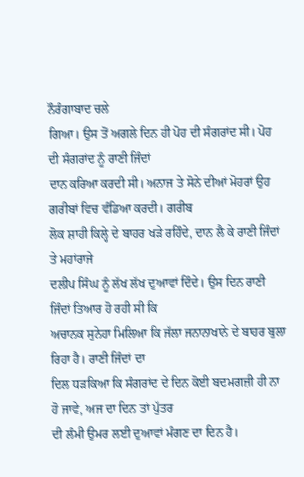ਨੌਰੰਗਾਬਾਦ ਚਲੇ
ਗਿਆ। ਉਸ ਤੋਂ ਅਗਲੇ ਦਿਨ ਹੀ ਪੋਹ ਦੀ ਸੰਗਰਾਂਦ ਸੀ। ਪੋਹ ਦੀ ਸੰਗਰਾਂਦ ਨੂੰ ਰਾਣੀ ਜਿੰਦਾਂ
ਦਾਨ ਕਰਿਆ ਕਰਦੀ ਸੀ। ਅਨਾਜ ਤੇ ਸੋਨੇ ਦੀਆਂ ਮੋਹਰਾਂ ਉਹ ਗਰੀਬਾਂ ਵਿਚ ਵੰਡਿਆ ਕਰਦੀ। ਗਰੀਬ
ਲੋਕ ਸ਼ਾਹੀ ਕਿਲ੍ਹੇ ਦੇ ਬਾਹਰ ਖੜੇ ਰਹਿੰਦੇ, ਦਾਨ ਲੈ ਕੇ ਰਾਣੀ ਜਿੰਦਾਂ ਤੇ ਮਹਾਂਰਾਜੇ
ਦਲੀਪ ਸਿੰਘ ਨੂੰ ਲੱਖ ਲੱਖ ਦੁਆਵਾਂ ਦਿੰਦੇ। ਉਸ ਦਿਨ ਰਾਣੀ ਜਿੰਦਾਂ ਤਿਆਰ ਹੋ ਰਹੀ ਸੀ ਕਿ
ਅਚਾਨਕ ਸੁਨੇਹਾ ਮਿਲਿਆ ਕਿ ਜੱਲਾ ਜਨਾਨਾਖਾਨੇ ਦੇ ਬਾਹਰ ਬੁਲਾ ਰਿਹਾ ਹੈ। ਰਾਣੀ ਜਿੰਦਾਂ ਦਾ
ਦਿਲ ਧੜਕਿਆ ਕਿ ਸੰਗਰਾਂਦ ਦੇ ਦਿਨ ਕੋਈ ਬਦਮਗਜ਼ੀ ਹੀ ਨਾ ਹੋ ਜਾਵੇ, ਅਜ ਦਾ ਦਿਨ ਤਾਂ ਪੁੱਤਰ
ਦੀ ਲੰਮੀ ਉਮਰ ਲਈ ਦੁਆਵਾਂ ਮੰਗਣ ਦਾ ਦਿਨ ਹੈ।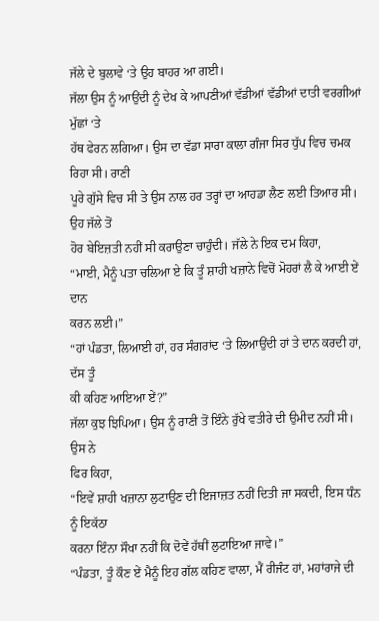ਜੱਲੇ ਦੇ ਬੁਲਾਵੇ ‘ਤੇ ਉਹ ਬਾਹਰ ਆ ਗਈ।
ਜੱਲਾ ਉਸ ਨੂੰ ਆਉਂਦੀ ਨੂੰ ਦੇਖ ਕੇ ਆਪਣੀਆਂ ਵੱਡੀਆਂ ਵੱਡੀਆਂ ਦਾਤੀ ਵਰਗੀਆਂ ਮੁੱਛਾਂ ‘ਤੇ
ਹੱਥ ਫੇਰਨ ਲਗਿਆ। ਉਸ ਦਾ ਵੱਡਾ ਸਾਰਾ ਕਾਲਾ ਗੰਜਾ ਸਿਰ ਧੁੱਪ ਵਿਚ ਚਮਕ ਰਿਹਾ ਸੀ। ਰਾਣੀ
ਪੂਰੇ ਗੁੱਸੇ ਵਿਚ ਸੀ ਤੇ ਉਸ ਨਾਲ ਹਰ ਤਰ੍ਹਾਂ ਦਾ ਆਹਡਾ ਲੈਣ ਲਈ ਤਿਆਰ ਸੀ। ਉਹ ਜੱਲੇ ਤੋਂ
ਹੋਰ ਬੇਇਜ਼ਤੀ ਨਹੀਂ ਸੀ ਕਰਾਉਣਾ ਚਾਹੁੰਦੀ। ਜੱਲੇ ਨੇ ਇਕ ਦਮ ਕਿਹਾ,
“ਮਾਈ, ਮੈਨੂੰ ਪਤਾ ਚਲਿਆ ਏ ਕਿ ਤੂੰ ਸ਼ਾਹੀ ਖਜ਼ਾਨੇ ਵਿਚੋਂ ਮੋਹਰਾਂ ਲੈ ਕੇ ਆਈ ਏਂ ਦਾਨ
ਕਰਨ ਲਈ।”
“ਹਾਂ ਪੰਡਤਾ, ਲਿਆਈ ਹਾਂ, ਹਰ ਸੰਗਰਾਂਦ ‘ਤੇ ਲਿਆਉਂਦੀ ਹਾਂ ਤੇ ਦਾਨ ਕਰਦੀ ਹਾਂ, ਦੱਸ ਤੂੰ
ਕੀ ਕਹਿਣ ਆਇਆ ਏਂ?”
ਜੱਲਾ ਕੁਝ ਝਿਪਿਆ। ਉਸ ਨੂੰ ਰਾਣੀ ਤੋਂ ਇੰਨੇ ਰੁੱਖੇ ਵਤੀਰੇ ਦੀ ਉਮੀਦ ਨਹੀਂ ਸੀ। ਉਸ ਨੇ
ਫਿਰ ਕਿਹਾ,
“ਇਵੇਂ ਸ਼ਾਹੀ ਖਜ਼ਾਨਾ ਲੁਟਾਉਣ ਦੀ ਇਜਾਜ਼ਤ ਨਹੀਂ ਦਿਤੀ ਜਾ ਸਕਦੀ, ਇਸ ਧੰਨ ਨੂੰ ਇਕੱਠਾ
ਕਰਨਾ ਇੰਨਾ ਸੌਖਾ ਨਹੀਂ ਕਿ ਦੋਵੇਂ ਹੱਥੀਂ ਲੁਟਾਇਆ ਜਾਵੇ।”
“ਪੰਡਤਾ, ਤੂੰ ਕੌਣ ਏਂ ਮੈਨੂੰ ਇਹ ਗੱਲ ਕਹਿਣ ਵਾਲਾ, ਮੈਂ ਰੀਜੰਟ ਹਾਂ, ਮਹਾਂਰਾਜੇ ਦੀ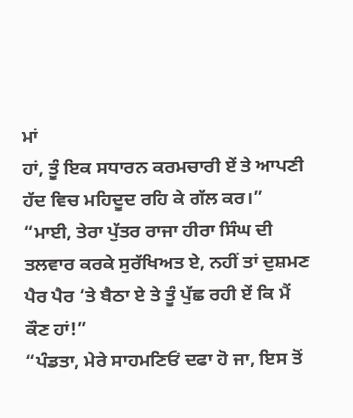ਮਾਂ
ਹਾਂ, ਤੂੰ ਇਕ ਸਧਾਰਨ ਕਰਮਚਾਰੀ ਏਂ ਤੇ ਆਪਣੀ ਹੱਦ ਵਿਚ ਮਹਿਦੂਦ ਰਹਿ ਕੇ ਗੱਲ ਕਰ।”
“ਮਾਈ, ਤੇਰਾ ਪੁੱਤਰ ਰਾਜਾ ਹੀਰਾ ਸਿੰਘ ਦੀ ਤਲਵਾਰ ਕਰਕੇ ਸੁਰੱਖਿਅਤ ਏ, ਨਹੀਂ ਤਾਂ ਦੁਸ਼ਮਣ
ਪੈਰ ਪੈਰ ‘ਤੇ ਬੈਠਾ ਏ ਤੇ ਤੂੰ ਪੁੱਛ ਰਹੀ ਏਂ ਕਿ ਮੈਂ ਕੌਣ ਹਾਂ!”
“ਪੰਡਤਾ, ਮੇਰੇ ਸਾਹਮਣਿਓਂ ਦਫਾ ਹੋ ਜਾ, ਇਸ ਤੋਂ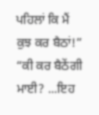ਪਹਿਲਾਂ ਕਿ ਮੈਂ ਕੁਝ ਕਰ ਬੈਠਾਂ!”
“ਕੀ ਕਰ ਬੈਠੇਂਗੀ ਮਾਈ? ...ਇਹ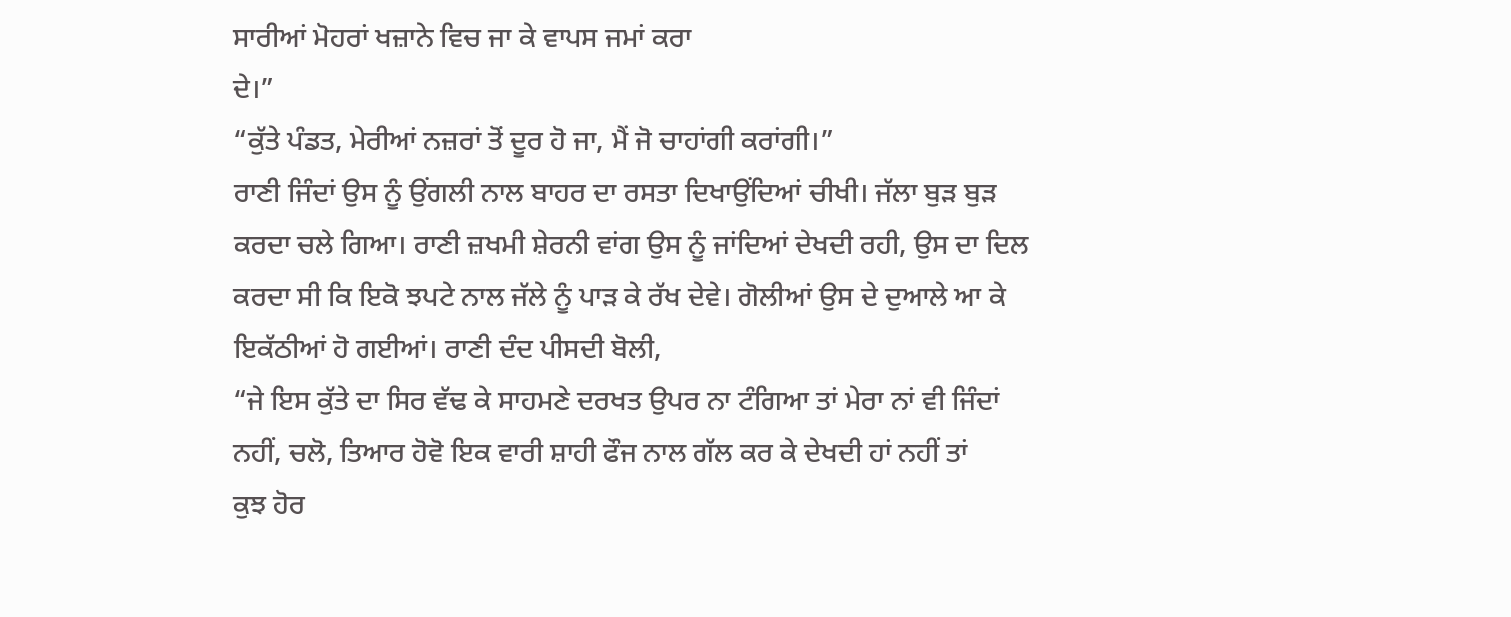ਸਾਰੀਆਂ ਮੋਹਰਾਂ ਖਜ਼ਾਨੇ ਵਿਚ ਜਾ ਕੇ ਵਾਪਸ ਜਮਾਂ ਕਰਾ
ਦੇ।”
“ਕੁੱਤੇ ਪੰਡਤ, ਮੇਰੀਆਂ ਨਜ਼ਰਾਂ ਤੋਂ ਦੂਰ ਹੋ ਜਾ, ਮੈਂ ਜੋ ਚਾਹਾਂਗੀ ਕਰਾਂਗੀ।”
ਰਾਣੀ ਜਿੰਦਾਂ ਉਸ ਨੂੰ ਉਂਗਲੀ ਨਾਲ ਬਾਹਰ ਦਾ ਰਸਤਾ ਦਿਖਾਉਂਦਿਆਂ ਚੀਖੀ। ਜੱਲਾ ਬੁੜ ਬੁੜ
ਕਰਦਾ ਚਲੇ ਗਿਆ। ਰਾਣੀ ਜ਼ਖਮੀ ਸ਼ੇਰਨੀ ਵਾਂਗ ਉਸ ਨੂੰ ਜਾਂਦਿਆਂ ਦੇਖਦੀ ਰਹੀ, ਉਸ ਦਾ ਦਿਲ
ਕਰਦਾ ਸੀ ਕਿ ਇਕੋ ਝਪਟੇ ਨਾਲ ਜੱਲੇ ਨੂੰ ਪਾੜ ਕੇ ਰੱਖ ਦੇਵੇ। ਗੋਲੀਆਂ ਉਸ ਦੇ ਦੁਆਲੇ ਆ ਕੇ
ਇਕੱਠੀਆਂ ਹੋ ਗਈਆਂ। ਰਾਣੀ ਦੰਦ ਪੀਸਦੀ ਬੋਲੀ,
“ਜੇ ਇਸ ਕੁੱਤੇ ਦਾ ਸਿਰ ਵੱਢ ਕੇ ਸਾਹਮਣੇ ਦਰਖਤ ਉਪਰ ਨਾ ਟੰਗਿਆ ਤਾਂ ਮੇਰਾ ਨਾਂ ਵੀ ਜਿੰਦਾਂ
ਨਹੀਂ, ਚਲੋ, ਤਿਆਰ ਹੋਵੋ ਇਕ ਵਾਰੀ ਸ਼ਾਹੀ ਫੌਜ ਨਾਲ ਗੱਲ ਕਰ ਕੇ ਦੇਖਦੀ ਹਾਂ ਨਹੀਂ ਤਾਂ
ਕੁਝ ਹੋਰ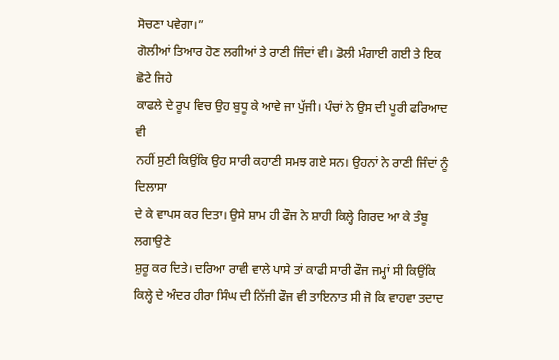ਸੋਚਣਾ ਪਵੇਗਾ।”
ਗੋਲੀਆਂ ਤਿਆਰ ਹੋਣ ਲਗੀਆਂ ਤੇ ਰਾਣੀ ਜਿੰਦਾਂ ਵੀ। ਡੋਲੀ ਮੰਗਾਈ ਗਈ ਤੇ ਇਕ ਛੋਟੇ ਜਿਹੇ
ਕਾਫਲੇ ਦੇ ਰੂਪ ਵਿਚ ਉਹ ਬੁਧੂ ਕੇ ਆਵੇ ਜਾ ਪੁੱਜੀ। ਪੰਚਾਂ ਨੇ ਉਸ ਦੀ ਪੂਰੀ ਫਰਿਆਦ ਵੀ
ਨਹੀਂ ਸੁਣੀ ਕਿਉਂਕਿ ਉਹ ਸਾਰੀ ਕਹਾਣੀ ਸਮਝ ਗਏ ਸਨ। ਉਹਨਾਂ ਨੇ ਰਾਣੀ ਜਿੰਦਾਂ ਨੂੰ ਦਿਲਾਸਾ
ਦੇ ਕੇ ਵਾਪਸ ਕਰ ਦਿਤਾ। ਉਸੇ ਸ਼ਾਮ ਹੀ ਫੌਜ ਨੇ ਸ਼ਾਹੀ ਕਿਲ੍ਹੇ ਗਿਰਦ ਆ ਕੇ ਤੰਬੂ ਲਗਾਉਣੇ
ਸ਼ੁਰੂ ਕਰ ਦਿਤੇ। ਦਰਿਆ ਰਾਵੀ ਵਾਲੇ ਪਾਸੇ ਤਾਂ ਕਾਫੀ ਸਾਰੀ ਫੌਜ ਜਮ੍ਹਾਂ ਸੀ ਕਿਉਂਕਿ
ਕਿਲ੍ਹੇ ਦੇ ਅੰਦਰ ਹੀਰਾ ਸਿੰਘ ਦੀ ਨਿੱਜੀ ਫੌਜ ਵੀ ਤਾਇਨਾਤ ਸੀ ਜੋ ਕਿ ਵਾਹਵਾ ਤਦਾਦ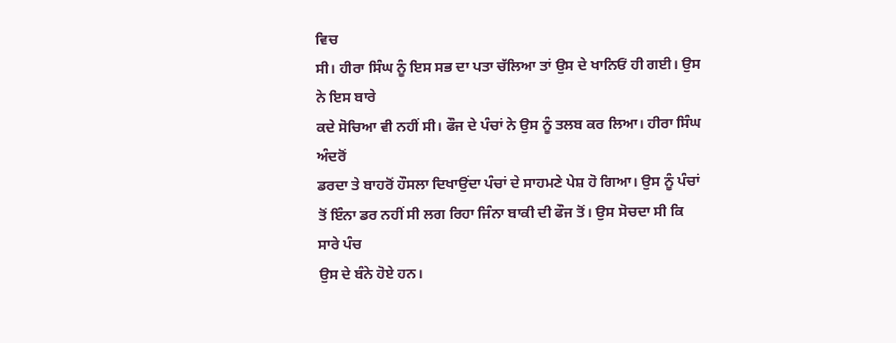ਵਿਚ
ਸੀ। ਹੀਰਾ ਸਿੰਘ ਨੂੰ ਇਸ ਸਭ ਦਾ ਪਤਾ ਚੱਲਿਆ ਤਾਂ ਉਸ ਦੇ ਖਾਨਿਓਂ ਹੀ ਗਈ। ਉਸ ਨੇ ਇਸ ਬਾਰੇ
ਕਦੇ ਸੋਚਿਆ ਵੀ ਨਹੀਂ ਸੀ। ਫੌਜ ਦੇ ਪੰਚਾਂ ਨੇ ਉਸ ਨੂੰ ਤਲਬ ਕਰ ਲਿਆ। ਹੀਰਾ ਸਿੰਘ ਅੰਦਰੋਂ
ਡਰਦਾ ਤੇ ਬਾਹਰੋਂ ਹੌਸਲਾ ਦਿਖਾਉਂਦਾ ਪੰਚਾਂ ਦੇ ਸਾਹਮਣੇ ਪੇਸ਼ ਹੋ ਗਿਆ। ਉਸ ਨੂੰ ਪੰਚਾਂ
ਤੋਂ ਇੰਨਾ ਡਰ ਨਹੀਂ ਸੀ ਲਗ ਰਿਹਾ ਜਿੰਨਾ ਬਾਕੀ ਦੀ ਫੌਜ ਤੋਂ। ਉਸ ਸੋਚਦਾ ਸੀ ਕਿ ਸਾਰੇ ਪੰਚ
ਉਸ ਦੇ ਬੰਨੇ ਹੋਏ ਹਨ।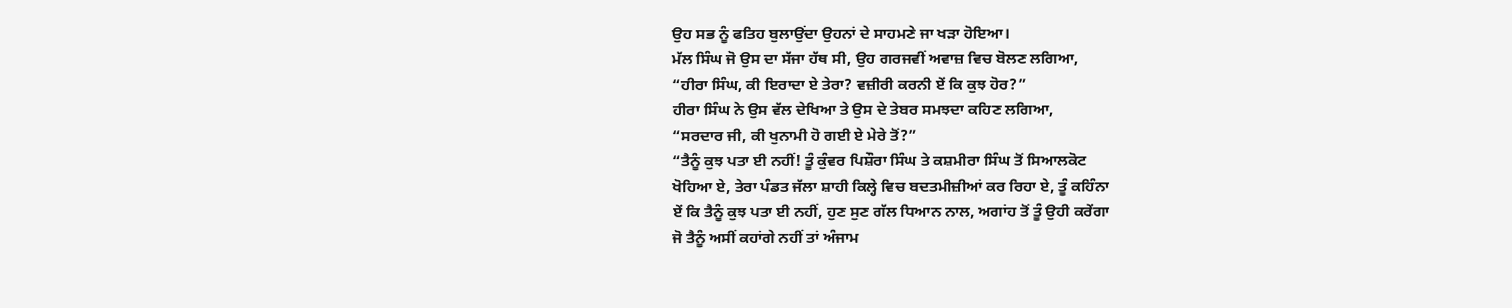ਉਹ ਸਭ ਨੂੰ ਫਤਿਹ ਬੁਲਾਉਂਦਾ ਉਹਨਾਂ ਦੇ ਸਾਹਮਣੇ ਜਾ ਖੜਾ ਹੋਇਆ।
ਮੱਲ ਸਿੰਘ ਜੋ ਉਸ ਦਾ ਸੱਜਾ ਹੱਥ ਸੀ, ਉਹ ਗਰਜਵੀਂ ਅਵਾਜ਼ ਵਿਚ ਬੋਲਣ ਲਗਿਆ,
“ਹੀਰਾ ਸਿੰਘ, ਕੀ ਇਰਾਦਾ ਏ ਤੇਰਾ? ਵਜ਼ੀਰੀ ਕਰਨੀ ਏਂ ਕਿ ਕੁਝ ਹੋਰ?”
ਹੀਰਾ ਸਿੰਘ ਨੇ ਉਸ ਵੱਲ ਦੇਖਿਆ ਤੇ ਉਸ ਦੇ ਤੇਬਰ ਸਮਝਦਾ ਕਹਿਣ ਲਗਿਆ,
“ਸਰਦਾਰ ਜੀ, ਕੀ ਖੁਨਾਮੀ ਹੋ ਗਈ ਏ ਮੇਰੇ ਤੋਂ?”
“ਤੈਨੂੰ ਕੁਝ ਪਤਾ ਈ ਨਹੀਂ! ਤੂੰ ਕੁੰਵਰ ਪਿਸ਼ੌਰਾ ਸਿੰਘ ਤੇ ਕਸ਼ਮੀਰਾ ਸਿੰਘ ਤੋਂ ਸਿਆਲਕੋਟ
ਖੋਹਿਆ ਏ, ਤੇਰਾ ਪੰਡਤ ਜੱਲਾ ਸ਼ਾਹੀ ਕਿਲ੍ਹੇ ਵਿਚ ਬਦਤਮੀਜ਼ੀਆਂ ਕਰ ਰਿਹਾ ਏ, ਤੂੰ ਕਹਿੰਨਾ
ਏਂ ਕਿ ਤੈਨੂੰ ਕੁਝ ਪਤਾ ਈ ਨਹੀਂ, ਹੁਣ ਸੁਣ ਗੱਲ ਧਿਆਨ ਨਾਲ, ਅਗਾਂਹ ਤੋਂ ਤੂੰ ਉਹੀ ਕਰੇਂਗਾ
ਜੋ ਤੈਨੂੰ ਅਸੀਂ ਕਹਾਂਗੇ ਨਹੀਂ ਤਾਂ ਅੰਜਾਮ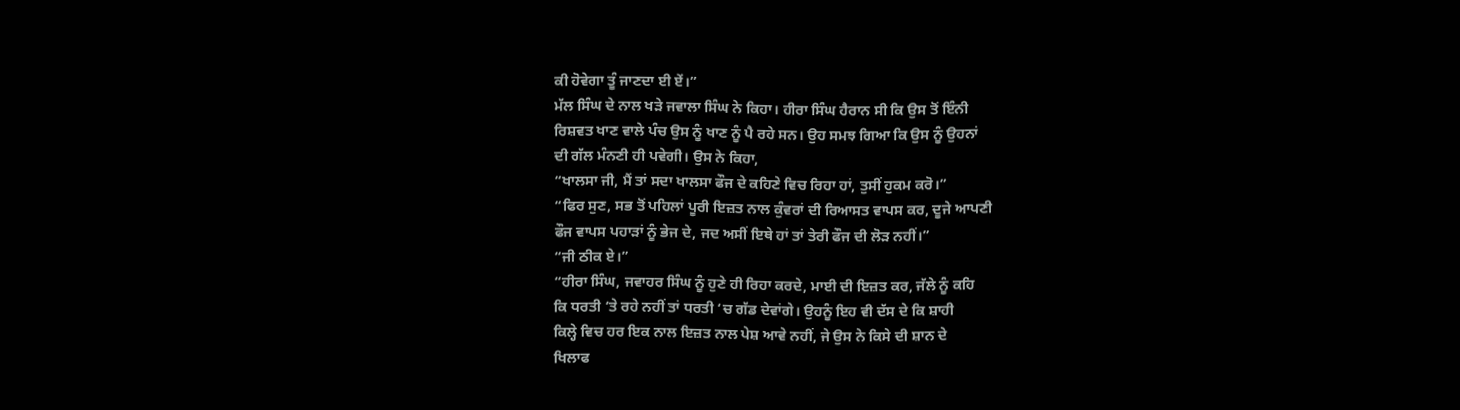ਕੀ ਹੋਵੇਗਾ ਤੂੰ ਜਾਣਦਾ ਈ ਏਂ।”
ਮੱਲ ਸਿੰਘ ਦੇ ਨਾਲ ਖੜੇ ਜਵਾਲਾ ਸਿੰਘ ਨੇ ਕਿਹਾ। ਹੀਰਾ ਸਿੰਘ ਹੈਰਾਨ ਸੀ ਕਿ ਉਸ ਤੋਂ ਇੰਨੀ
ਰਿਸ਼ਵਤ ਖਾਣ ਵਾਲੇ ਪੰਚ ਉਸ ਨੂੰ ਖਾਣ ਨੂੰ ਪੈ ਰਹੇ ਸਨ। ਉਹ ਸਮਝ ਗਿਆ ਕਿ ਉਸ ਨੂੰ ਉਹਨਾਂ
ਦੀ ਗੱਲ ਮੰਨਣੀ ਹੀ ਪਵੇਗੀ। ਉਸ ਨੇ ਕਿਹਾ,
“ਖਾਲਸਾ ਜੀ, ਮੈਂ ਤਾਂ ਸਦਾ ਖਾਲਸਾ ਫੌਜ ਦੇ ਕਹਿਣੇ ਵਿਚ ਰਿਹਾ ਹਾਂ, ਤੁਸੀਂ ਹੁਕਮ ਕਰੋ।”
“ਫਿਰ ਸੁਣ, ਸਭ ਤੋਂ ਪਹਿਲਾਂ ਪੂਰੀ ਇਜ਼ਤ ਨਾਲ ਕੁੰਵਰਾਂ ਦੀ ਰਿਆਸਤ ਵਾਪਸ ਕਰ, ਦੂਜੇ ਆਪਣੀ
ਫੌਜ ਵਾਪਸ ਪਹਾੜਾਂ ਨੂੰ ਭੇਜ ਦੇ, ਜਦ ਅਸੀਂ ਇਥੇ ਹਾਂ ਤਾਂ ਤੇਰੀ ਫੌਜ ਦੀ ਲੋੜ ਨਹੀਂ।”
“ਜੀ ਠੀਕ ਏ।”
“ਹੀਰਾ ਸਿੰਘ, ਜਵਾਹਰ ਸਿੰਘ ਨੂੰ ਹੁਣੇ ਹੀ ਰਿਹਾ ਕਰਦੇ, ਮਾਈ ਦੀ ਇਜ਼ਤ ਕਰ, ਜੱਲੇ ਨੂੰ ਕਹਿ
ਕਿ ਧਰਤੀ ‘ਤੇ ਰਹੇ ਨਹੀਂ ਤਾਂ ਧਰਤੀ ‘ਚ ਗੱਡ ਦੇਵਾਂਗੇ। ਉਹਨੂੰ ਇਹ ਵੀ ਦੱਸ ਦੇ ਕਿ ਸ਼ਾਹੀ
ਕਿਲ੍ਹੇ ਵਿਚ ਹਰ ਇਕ ਨਾਲ ਇਜ਼ਤ ਨਾਲ ਪੇਸ਼ ਆਵੇ ਨਹੀਂ, ਜੇ ਉਸ ਨੇ ਕਿਸੇ ਦੀ ਸ਼ਾਨ ਦੇ
ਖਿਲਾਫ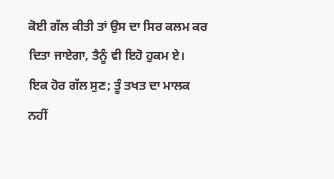ਕੋਈ ਗੱਲ ਕੀਤੀ ਤਾਂ ਉਸ ਦਾ ਸਿਰ ਕਲਮ ਕਰ ਦਿਤਾ ਜਾਏਗਾ, ਤੈਨੂੰ ਵੀ ਇਹੋ ਹੁਕਮ ਏ।
ਇਕ ਹੋਰ ਗੱਲ ਸੁਣ; ਤੂੰ ਤਖਤ ਦਾ ਮਾਲਕ ਨਹੀਂ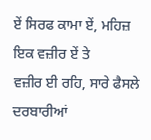ਏਂ ਸਿਰਫ ਕਾਮਾ ਏਂ, ਮਹਿਜ਼ ਇਕ ਵਜ਼ੀਰ ਏਂ ਤੇ
ਵਜ਼ੀਰ ਈ ਰਹਿ, ਸਾਰੇ ਫੈਸਲੇ ਦਰਬਾਰੀਆਂ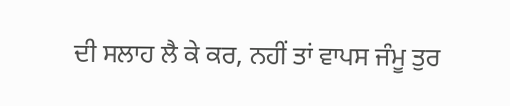ਦੀ ਸਲਾਹ ਲੈ ਕੇ ਕਰ, ਨਹੀਂ ਤਾਂ ਵਾਪਸ ਜੰਮੂ ਤੁਰ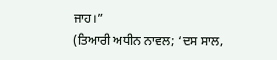ਜਾਹ।”
(ਤਿਆਰੀ ਅਧੀਨ ਨਾਵਲ; ‘ਦਸ ਸਾਲ,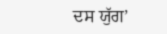ਦਸ ਯੁੱਗ’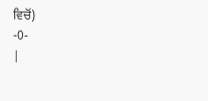ਵਿਚੋਂ)
-0-
|